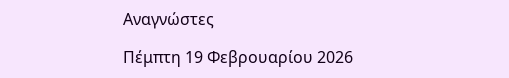Αναγνώστες

Πέμπτη 19 Φεβρουαρίου 2026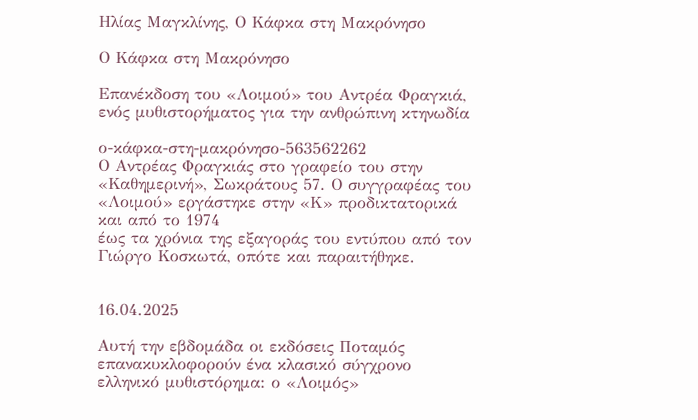Ηλίας Μαγκλίνης, Ο Κάφκα στη Μακρόνησο

Ο Κάφκα στη Μακρόνησο

Επανέκδοση του «Λοιμού» του Αντρέα Φραγκιά, ενός μυθιστορήματος για την ανθρώπινη κτηνωδία

ο-κάφκα-στη-μακρόνησο-563562262
Ο Αντρέας Φραγκιάς στο γραφείο του στην «Καθημερινή», Σωκράτους 57. Ο συγγραφέας του «Λοιμού» εργάστηκε στην «Κ» προδικτατορικά και από το 1974
έως τα χρόνια της εξαγοράς του εντύπου από τον Γιώργο Κοσκωτά, οπότε και παραιτήθηκε.


16.04.2025

Αυτή την εβδομάδα οι εκδόσεις Ποταμός επανακυκλοφορούν ένα κλασικό σύγχρονο ελληνικό μυθιστόρημα: ο «Λοιμός»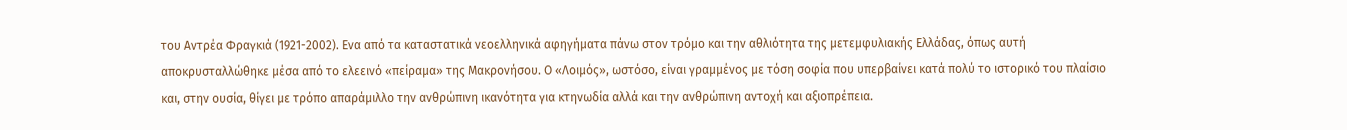του Αντρέα Φραγκιά (1921-2002). Ενα από τα καταστατικά νεοελληνικά αφηγήματα πάνω στον τρόμο και την αθλιότητα της μετεμφυλιακής Ελλάδας, όπως αυτή αποκρυσταλλώθηκε μέσα από το ελεεινό «πείραμα» της Μακρονήσου. Ο «Λοιμός», ωστόσο, είναι γραμμένος με τόση σοφία που υπερβαίνει κατά πολύ το ιστορικό του πλαίσιο και, στην ουσία, θίγει με τρόπο απαράμιλλο την ανθρώπινη ικανότητα για κτηνωδία αλλά και την ανθρώπινη αντοχή και αξιοπρέπεια.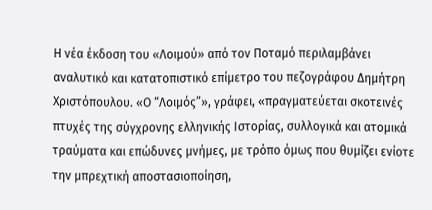Η νέα έκδοση του «Λοιμού» από τον Ποταμό περιλαμβάνει αναλυτικό και κατατοπιστικό επίμετρο του πεζογράφου Δημήτρη Χριστόπουλου. «Ο “Λοιμός”», γράφει, «πραγματεύεται σκοτεινές πτυχές της σύγχρονης ελληνικής Ιστορίας, συλλογικά και ατομικά τραύματα και επώδυνες μνήμες, με τρόπο όμως που θυμίζει ενίοτε την μπρεχτική αποστασιοποίηση,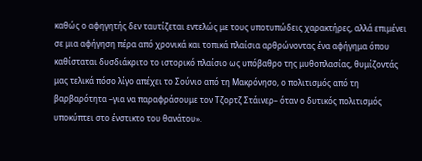καθώς ο αφηγητής δεν ταυτίζεται εντελώς με τους υποτυπώδεις χαρακτήρες, αλλά επιμένει σε μια αφήγηση πέρα από χρονικά και τοπικά πλαίσια αρθρώνοντας ένα αφήγημα όπου καθίσταται δυσδιάκριτο το ιστορικό πλαίσιο ως υπόβαθρο της μυθοπλασίας, θυμίζοντάς μας τελικά πόσο λίγο απέχει το Σούνιο από τη Μακρόνησο, ο πολιτισμός από τη βαρβαρότητα –για να παραφράσουμε τον Τζορτζ Στάινερ– όταν ο δυτικός πολιτισμός υποκύπτει στο ένστικτο του θανάτου».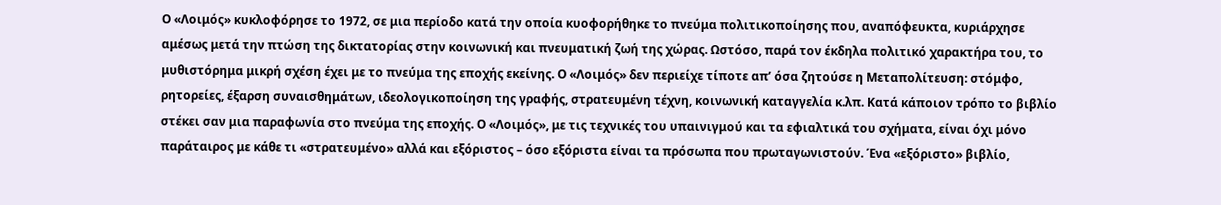Ο «Λοιμός» κυκλοφόρησε το 1972, σε μια περίοδο κατά την οποία κυοφορήθηκε το πνεύμα πολιτικοποίησης που, αναπόφευκτα, κυριάρχησε αμέσως μετά την πτώση της δικτατορίας στην κοινωνική και πνευματική ζωή της χώρας. Ωστόσο, παρά τον έκδηλα πολιτικό χαρακτήρα του, το μυθιστόρημα μικρή σχέση έχει με το πνεύμα της εποχής εκείνης. Ο «Λοιμός» δεν περιείχε τίποτε απ’ όσα ζητούσε η Μεταπολίτευση: στόμφο, ρητορείες, έξαρση συναισθημάτων, ιδεολογικοποίηση της γραφής, στρατευμένη τέχνη, κοινωνική καταγγελία κ.λπ. Κατά κάποιον τρόπο το βιβλίο στέκει σαν μια παραφωνία στο πνεύμα της εποχής. Ο «Λοιμός», με τις τεχνικές του υπαινιγμού και τα εφιαλτικά του σχήματα, είναι όχι μόνο παράταιρος με κάθε τι «στρατευμένο» αλλά και εξόριστος – όσο εξόριστα είναι τα πρόσωπα που πρωταγωνιστούν. Ένα «εξόριστο» βιβλίο,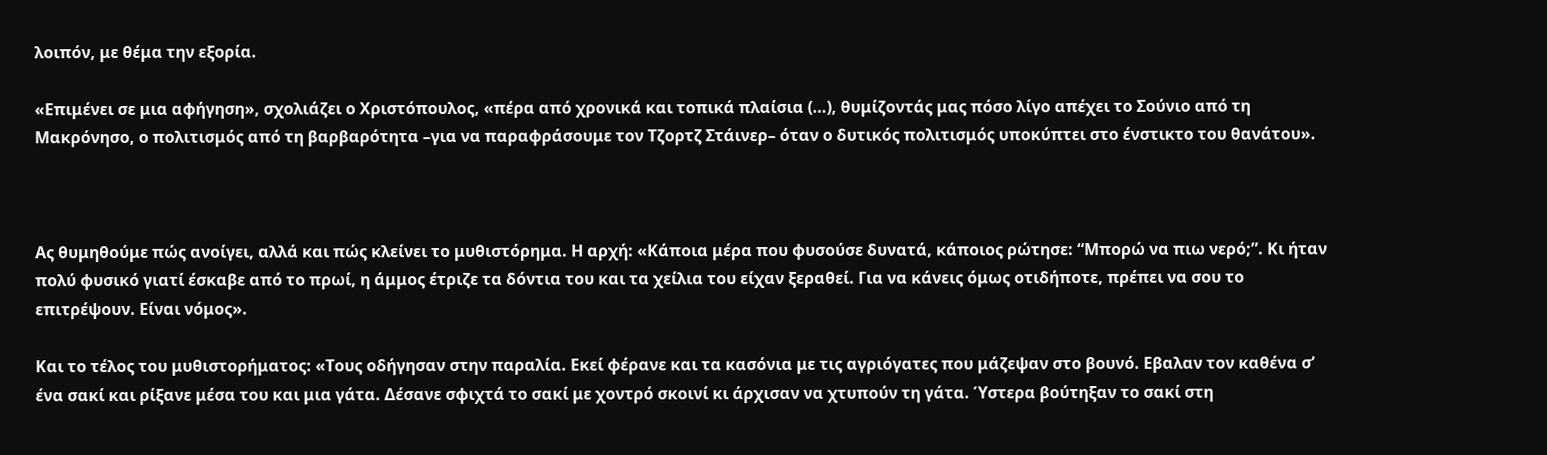λοιπόν, με θέμα την εξορία.

«Επιμένει σε μια αφήγηση», σχολιάζει ο Χριστόπουλος, «πέρα από χρονικά και τοπικά πλαίσια (…), θυμίζοντάς μας πόσο λίγο απέχει το Σούνιο από τη Μακρόνησο, ο πολιτισμός από τη βαρβαρότητα –για να παραφράσουμε τον Τζορτζ Στάινερ– όταν ο δυτικός πολιτισμός υποκύπτει στο ένστικτο του θανάτου».



Ας θυμηθούμε πώς ανοίγει, αλλά και πώς κλείνει το μυθιστόρημα. Η αρχή: «Κάποια μέρα που φυσούσε δυνατά, κάποιος ρώτησε: “Μπορώ να πιω νερό;”. Κι ήταν πολύ φυσικό γιατί έσκαβε από το πρωί, η άμμος έτριζε τα δόντια του και τα χείλια του είχαν ξεραθεί. Για να κάνεις όμως οτιδήποτε, πρέπει να σου το επιτρέψουν. Είναι νόμος».

Και το τέλος του μυθιστορήματος: «Τους οδήγησαν στην παραλία. Εκεί φέρανε και τα κασόνια με τις αγριόγατες που μάζεψαν στο βουνό. Εβαλαν τον καθένα σ’ ένα σακί και ρίξανε μέσα του και μια γάτα. Δέσανε σφιχτά το σακί με χοντρό σκοινί κι άρχισαν να χτυπούν τη γάτα. Ύστερα βούτηξαν το σακί στη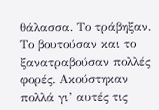θάλασσα. Το τράβηξαν. Το βουτούσαν και το ξανατραβούσαν πολλές φορές. Ακούστηκαν πολλά γι’ αυτές τις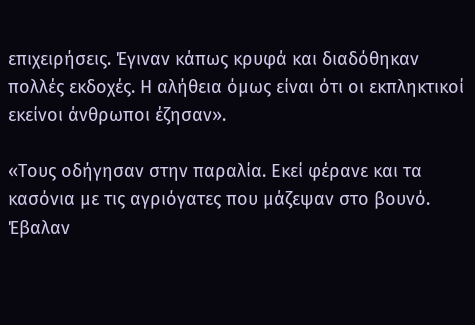επιχειρήσεις. Έγιναν κάπως κρυφά και διαδόθηκαν πολλές εκδοχές. Η αλήθεια όμως είναι ότι οι εκπληκτικοί εκείνοι άνθρωποι έζησαν».

«Τους οδήγησαν στην παραλία. Εκεί φέρανε και τα κασόνια με τις αγριόγατες που μάζεψαν στο βουνό. Έβαλαν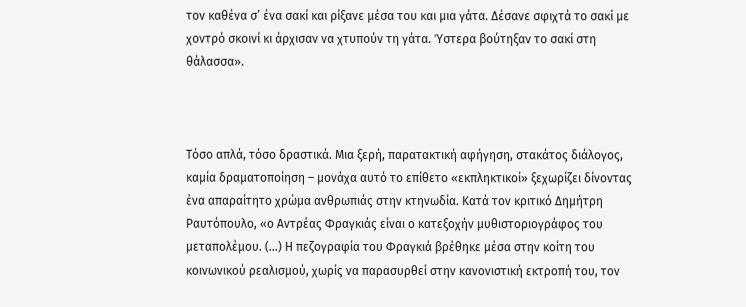τον καθένα σ’ ένα σακί και ρίξανε μέσα του και μια γάτα. Δέσανε σφιχτά το σακί με χοντρό σκοινί κι άρχισαν να χτυπούν τη γάτα. Ύστερα βούτηξαν το σακί στη θάλασσα».



Τόσο απλά, τόσο δραστικά. Μια ξερή, παρατακτική αφήγηση, στακάτος διάλογος, καμία δραματοποίηση – μονάχα αυτό το επίθετο «εκπληκτικοί» ξεχωρίζει δίνοντας ένα απαραίτητο χρώμα ανθρωπιάς στην κτηνωδία. Κατά τον κριτικό Δημήτρη Ραυτόπουλο, «ο Αντρέας Φραγκιάς είναι ο κατεξοχήν μυθιστοριογράφος του μεταπολέμου. (…) Η πεζογραφία του Φραγκιά βρέθηκε μέσα στην κοίτη του κοινωνικού ρεαλισμού, χωρίς να παρασυρθεί στην κανονιστική εκτροπή του, τον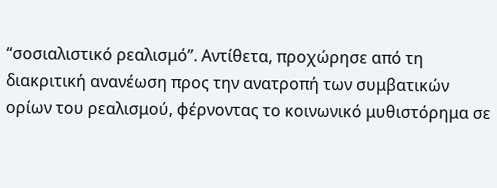“σοσιαλιστικό ρεαλισμό”. Αντίθετα, προχώρησε από τη διακριτική ανανέωση προς την ανατροπή των συμβατικών ορίων του ρεαλισμού, φέρνοντας το κοινωνικό μυθιστόρημα σε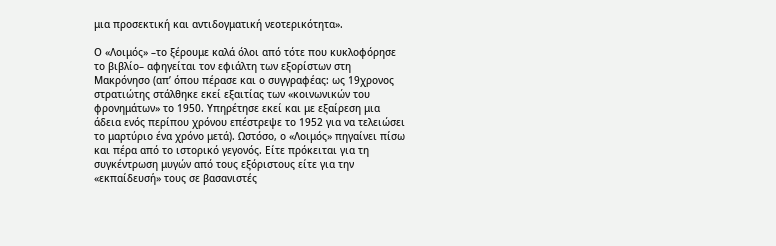μια προσεκτική και αντιδογματική νεοτερικότητα».

Ο «Λοιμός» –το ξέρουμε καλά όλοι από τότε που κυκλοφόρησε το βιβλίο– αφηγείται τον εφιάλτη των εξορίστων στη Μακρόνησο (απ’ όπου πέρασε και ο συγγραφέας: ως 19χρονος στρατιώτης στάλθηκε εκεί εξαιτίας των «κοινωνικών του φρονημάτων» το 1950. Υπηρέτησε εκεί και με εξαίρεση μια άδεια ενός περίπου χρόνου επέστρεψε το 1952 για να τελειώσει το μαρτύριο ένα χρόνο μετά). Ωστόσο, ο «Λοιμός» πηγαίνει πίσω και πέρα από το ιστορικό γεγονός. Είτε πρόκειται για τη συγκέντρωση μυγών από τους εξόριστους είτε για την «εκπαίδευσή» τους σε βασανιστές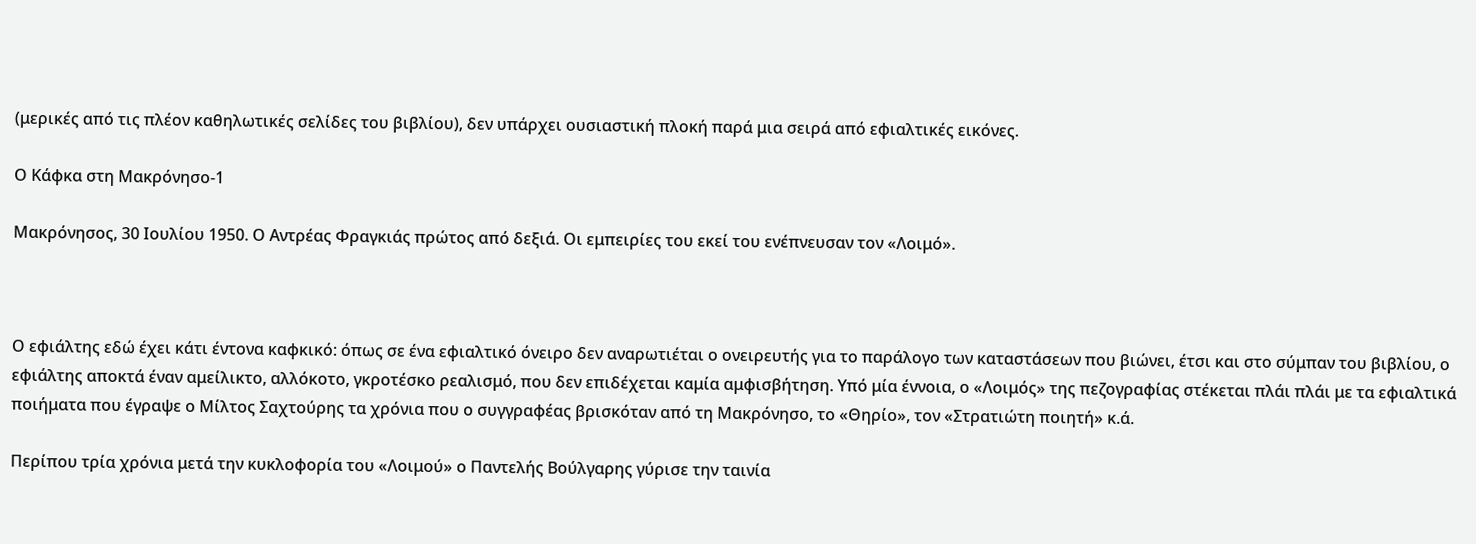(μερικές από τις πλέον καθηλωτικές σελίδες του βιβλίου), δεν υπάρχει ουσιαστική πλοκή παρά μια σειρά από εφιαλτικές εικόνες.

Ο Κάφκα στη Μακρόνησο-1

Μακρόνησος, 30 Ιουλίου 1950. Ο Αντρέας Φραγκιάς πρώτος από δεξιά. Οι εμπειρίες του εκεί του ενέπνευσαν τον «Λοιμό».



Ο εφιάλτης εδώ έχει κάτι έντονα καφκικό: όπως σε ένα εφιαλτικό όνειρο δεν αναρωτιέται ο ονειρευτής για το παράλογο των καταστάσεων που βιώνει, έτσι και στο σύμπαν του βιβλίου, ο εφιάλτης αποκτά έναν αμείλικτο, αλλόκοτο, γκροτέσκο ρεαλισμό, που δεν επιδέχεται καμία αμφισβήτηση. Υπό μία έννοια, ο «Λοιμός» της πεζογραφίας στέκεται πλάι πλάι με τα εφιαλτικά ποιήματα που έγραψε ο Μίλτος Σαχτούρης τα χρόνια που ο συγγραφέας βρισκόταν από τη Μακρόνησο, το «Θηρίο», τον «Στρατιώτη ποιητή» κ.ά.

Περίπου τρία χρόνια μετά την κυκλοφορία του «Λοιμού» ο Παντελής Βούλγαρης γύρισε την ταινία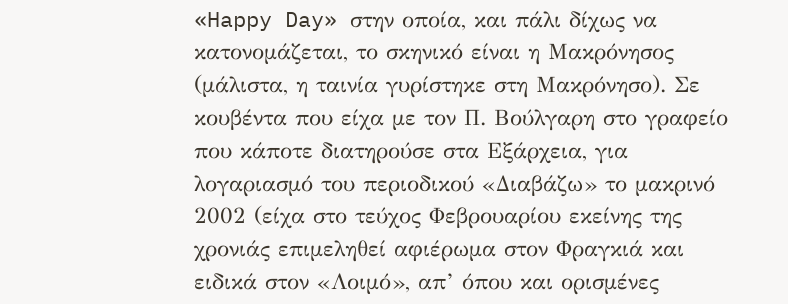«Happy Day» στην οποία, και πάλι δίχως να κατονομάζεται, το σκηνικό είναι η Μακρόνησος (μάλιστα, η ταινία γυρίστηκε στη Μακρόνησο). Σε κουβέντα που είχα με τον Π. Βούλγαρη στο γραφείο που κάποτε διατηρούσε στα Εξάρχεια, για λογαριασμό του περιοδικού «Διαβάζω» το μακρινό 2002 (είχα στο τεύχος Φεβρουαρίου εκείνης της χρονιάς επιμεληθεί αφιέρωμα στον Φραγκιά και ειδικά στον «Λοιμό», απ’ όπου και ορισμένες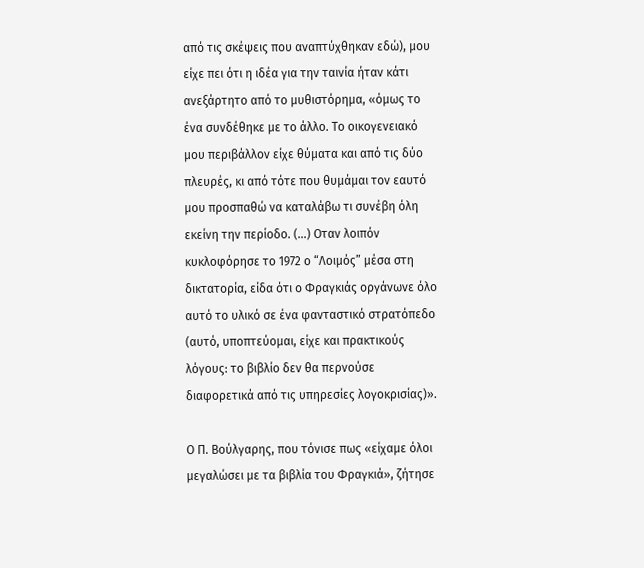από τις σκέψεις που αναπτύχθηκαν εδώ), μου είχε πει ότι η ιδέα για την ταινία ήταν κάτι ανεξάρτητο από το μυθιστόρημα, «όμως το ένα συνδέθηκε με το άλλο. Το οικογενειακό μου περιβάλλον είχε θύματα και από τις δύο πλευρές, κι από τότε που θυμάμαι τον εαυτό μου προσπαθώ να καταλάβω τι συνέβη όλη εκείνη την περίοδο. (…) Οταν λοιπόν κυκλοφόρησε το 1972 ο “Λοιμός” μέσα στη δικτατορία, είδα ότι ο Φραγκιάς οργάνωνε όλο αυτό το υλικό σε ένα φανταστικό στρατόπεδο (αυτό, υποπτεύομαι, είχε και πρακτικούς λόγους: το βιβλίο δεν θα περνούσε διαφορετικά από τις υπηρεσίες λογοκρισίας)».

Ο Π. Βούλγαρης, που τόνισε πως «είχαμε όλοι μεγαλώσει με τα βιβλία του Φραγκιά», ζήτησε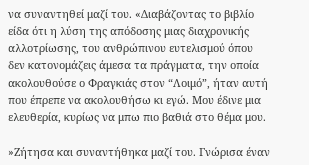να συναντηθεί μαζί του. «Διαβάζοντας το βιβλίο είδα ότι η λύση της απόδοσης μιας διαχρονικής αλλοτρίωσης, του ανθρώπινου ευτελισμού όπου δεν κατονομάζεις άμεσα τα πράγματα, την οποία ακολουθούσε ο Φραγκιάς στον “Λοιμό”, ήταν αυτή που έπρεπε να ακολουθήσω κι εγώ. Μου έδινε μια ελευθερία, κυρίως να μπω πιο βαθιά στο θέμα μου.

»Ζήτησα και συναντήθηκα μαζί του. Γνώρισα έναν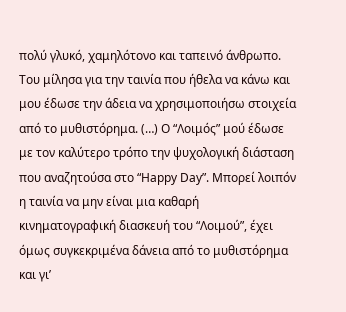πολύ γλυκό, χαμηλότονο και ταπεινό άνθρωπο. Του μίλησα για την ταινία που ήθελα να κάνω και μου έδωσε την άδεια να χρησιμοποιήσω στοιχεία από το μυθιστόρημα. (…) Ο “Λοιμός” μού έδωσε με τον καλύτερο τρόπο την ψυχολογική διάσταση που αναζητούσα στο “Happy Day”. Μπορεί λοιπόν η ταινία να μην είναι μια καθαρή κινηματογραφική διασκευή του “Λοιμού”, έχει όμως συγκεκριμένα δάνεια από το μυθιστόρημα και γι’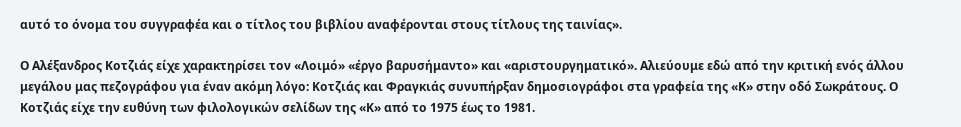αυτό το όνομα του συγγραφέα και ο τίτλος του βιβλίου αναφέρονται στους τίτλους της ταινίας».

Ο Αλέξανδρος Κοτζιάς είχε χαρακτηρίσει τον «Λοιμό» «έργο βαρυσήμαντο» και «αριστουργηματικό». Αλιεύουμε εδώ από την κριτική ενός άλλου μεγάλου μας πεζογράφου για έναν ακόμη λόγο: Κοτζιάς και Φραγκιάς συνυπήρξαν δημοσιογράφοι στα γραφεία της «Κ» στην οδό Σωκράτους. Ο Κοτζιάς είχε την ευθύνη των φιλολογικών σελίδων της «Κ» από το 1975 έως το 1981.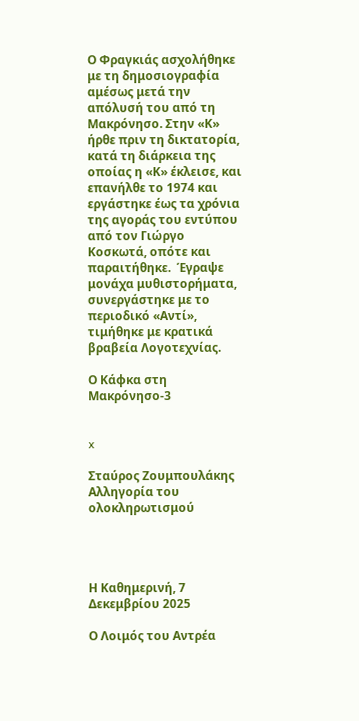Ο Φραγκιάς ασχολήθηκε με τη δημοσιογραφία αμέσως μετά την απόλυσή του από τη Μακρόνησο. Στην «Κ» ήρθε πριν τη δικτατορία, κατά τη διάρκεια της οποίας η «Κ» έκλεισε, και επανήλθε το 1974 και εργάστηκε έως τα χρόνια της αγοράς του εντύπου από τον Γιώργο Κοσκωτά, οπότε και παραιτήθηκε.  Έγραψε μονάχα μυθιστορήματα, συνεργάστηκε με το περιοδικό «Αντί», τιμήθηκε με κρατικά βραβεία Λογοτεχνίας.

Ο Κάφκα στη Μακρόνησο-3


x

Σταύρος Ζουμπουλάκης Αλληγορία του ολοκληρωτισμού




Η Καθημερινή, 7 Δεκεμβρίου 2025

Ο Λοιμός του Αντρέα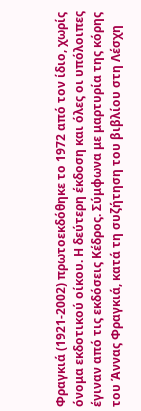Φραγκιά (1921-2002) πρωτοεκδόθηκε το 1972 από τον ίδιο, χωρίς όνομα εκδοτικού οίκου. Η δεύτερη έκδοση και όλες οι υπόλοιπες έγιναν από τις εκδόσεις Κέδρος. Σύμφωνα με μαρτυρία της κόρης του Άννας Φραγκιά, κατά τη συζήτηση του βιβλίου στη Λέσχη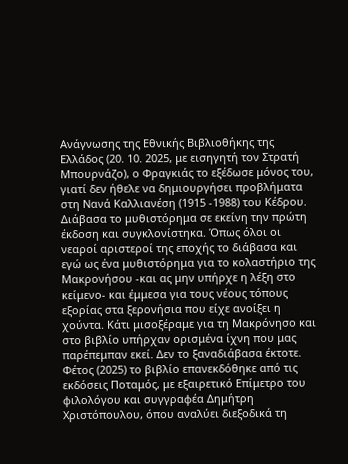Ανάγνωσης της Εθνικής Βιβλιοθήκης της Ελλάδος (20. 10. 2025, με εισηγητή τον Στρατή Μπουρνάζο), ο Φραγκιάς το εξέδωσε μόνος του, γιατί δεν ήθελε να δημιουργήσει προβλήματα στη Νανά Καλλιανέση (1915 -1988) του Κέδρου. Διάβασα το μυθιστόρημα σε εκείνη την πρώτη έκδοση και συγκλονίστηκα. Όπως όλοι οι νεαροί αριστεροί της εποχής το διάβασα και εγώ ως ένα μυθιστόρημα για το κολαστήριο της Μακρονήσου -και ας μην υπήρχε η λέξη στο κείμενο- και έμμεσα για τους νέους τόπους εξορίας στα ξερονήσια που είχε ανοίξει η χούντα. Κάτι μισοξέραμε για τη Μακρόνησο και στο βιβλίο υπήρχαν ορισμένα ίχνη που μας παρέπεμπαν εκεί. Δεν το ξαναδιάβασα έκτοτε. Φέτος (2025) το βιβλίο επανεκδόθηκε από τις εκδόσεις Ποταμός, με εξαιρετικό Επίμετρο του φιλολόγου και συγγραφέα Δημήτρη Χριστόπουλου, όπου αναλύει διεξοδικά τη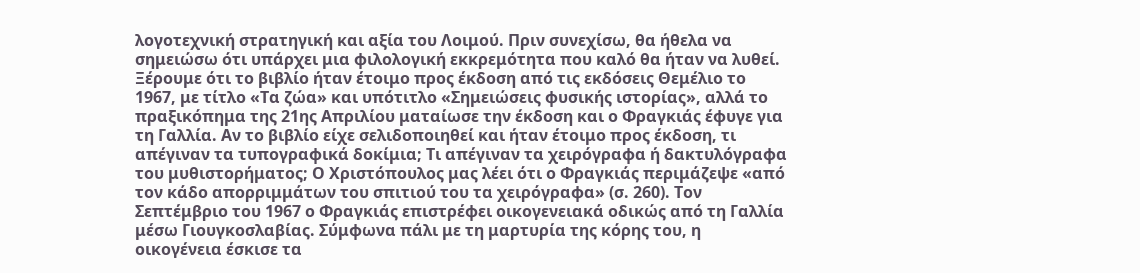λογοτεχνική στρατηγική και αξία του Λοιμού. Πριν συνεχίσω, θα ήθελα να σημειώσω ότι υπάρχει μια φιλολογική εκκρεμότητα που καλό θα ήταν να λυθεί. Ξέρουμε ότι το βιβλίο ήταν έτοιμο προς έκδοση από τις εκδόσεις Θεμέλιο το 1967, με τίτλο «Τα ζώα» και υπότιτλο «Σημειώσεις φυσικής ιστορίας», αλλά το πραξικόπημα της 21ης Απριλίου ματαίωσε την έκδοση και ο Φραγκιάς έφυγε για τη Γαλλία. Αν το βιβλίο είχε σελιδοποιηθεί και ήταν έτοιμο προς έκδοση, τι απέγιναν τα τυπογραφικά δοκίμια; Τι απέγιναν τα χειρόγραφα ή δακτυλόγραφα του μυθιστορήματος; Ο Χριστόπουλος μας λέει ότι ο Φραγκιάς περιμάζεψε «από τον κάδο απορριμμάτων του σπιτιού του τα χειρόγραφα» (σ. 260). Τον Σεπτέμβριο του 1967 ο Φραγκιάς επιστρέφει οικογενειακά οδικώς από τη Γαλλία μέσω Γιουγκοσλαβίας. Σύμφωνα πάλι με τη μαρτυρία της κόρης του, η οικογένεια έσκισε τα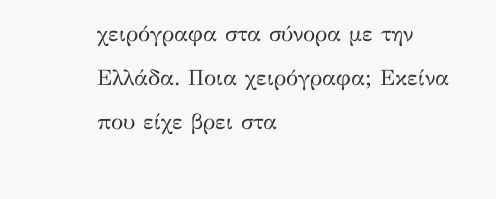χειρόγραφα στα σύνορα με την Ελλάδα. Ποια χειρόγραφα; Εκείνα που είχε βρει στα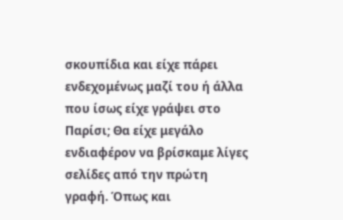σκουπίδια και είχε πάρει ενδεχομένως μαζί του ή άλλα που ίσως είχε γράψει στο Παρίσι; Θα είχε μεγάλο ενδιαφέρον να βρίσκαμε λίγες σελίδες από την πρώτη γραφή. Όπως και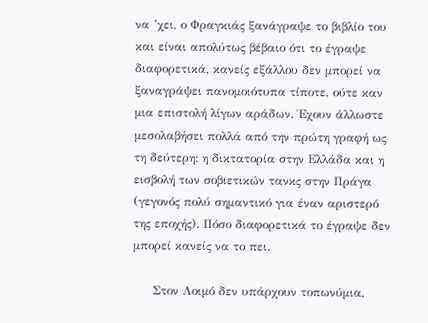να ’χει, ο Φραγκιάς ξανάγραψε το βιβλίο του και είναι απολύτως βέβαιο ότι το έγραψε διαφορετικά, κανείς εξάλλου δεν μπορεί να ξαναγράψει πανομοιότυπα τίποτε, ούτε καν μια επιστολή λίγων αράδων. Έχουν άλλωστε μεσολαβήσει πολλά από την πρώτη γραφή ως τη δεύτερη: η δικτατορία στην Ελλάδα και η εισβολή των σοβιετικών τανκς στην Πράγα (γεγονός πολύ σημαντικό για έναν αριστερό της εποχής). Πόσο διαφορετικά το έγραψε δεν μπορεί κανείς να το πει.

     Στον Λοιμό δεν υπάρχουν τοπωνύμια,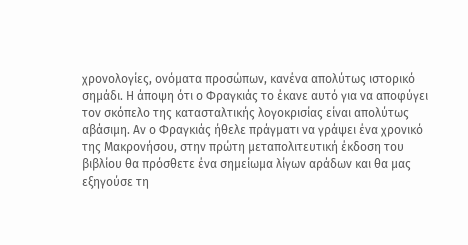χρονολογίες, ονόματα προσώπων, κανένα απολύτως ιστορικό σημάδι. Η άποψη ότι ο Φραγκιάς το έκανε αυτό για να αποφύγει τον σκόπελο της κατασταλτικής λογοκρισίας είναι απολύτως αβάσιμη. Αν ο Φραγκιάς ήθελε πράγματι να γράψει ένα χρονικό της Μακρονήσου, στην πρώτη μεταπολιτευτική έκδοση του βιβλίου θα πρόσθετε ένα σημείωμα λίγων αράδων και θα μας εξηγούσε τη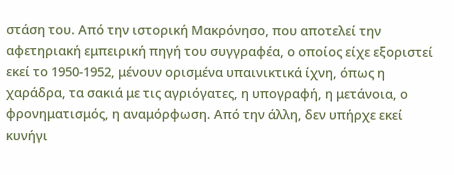στάση του. Από την ιστορική Μακρόνησο, που αποτελεί την αφετηριακή εμπειρική πηγή του συγγραφέα, ο οποίος είχε εξοριστεί εκεί το 1950-1952, μένουν ορισμένα υπαινικτικά ίχνη, όπως η χαράδρα, τα σακιά με τις αγριόγατες, η υπογραφή, η μετάνοια, ο φρονηματισμός, η αναμόρφωση. Από την άλλη, δεν υπήρχε εκεί κυνήγι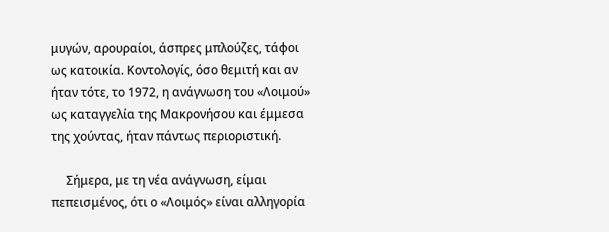μυγών, αρουραίοι, άσπρες μπλούζες, τάφοι ως κατοικία. Κοντολογίς, όσο θεμιτή και αν ήταν τότε, το 1972, η ανάγνωση του «Λοιμού» ως καταγγελία της Μακρονήσου και έμμεσα της χούντας, ήταν πάντως περιοριστική.

     Σήμερα, με τη νέα ανάγνωση, είμαι πεπεισμένος, ότι ο «Λοιμός» είναι αλληγορία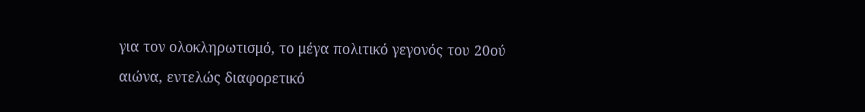για τον ολοκληρωτισμό, το μέγα πολιτικό γεγονός του 20ού αιώνα, εντελώς διαφορετικό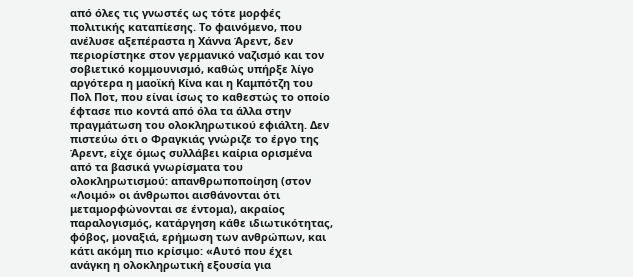από όλες τις γνωστές ως τότε μορφές πολιτικής καταπίεσης. Το φαινόμενο, που ανέλυσε αξεπέραστα η Χάννα Άρεντ, δεν περιορίστηκε στον γερμανικό ναζισμό και τον σοβιετικό κομμουνισμό, καθώς υπήρξε λίγο αργότερα η μαοϊκή Κίνα και η Καμπότζη του Πολ Ποτ, που είναι ίσως το καθεστώς το οποίο έφτασε πιο κοντά από όλα τα άλλα στην πραγμάτωση του ολοκληρωτικού εφιάλτη. Δεν πιστεύω ότι ο Φραγκιάς γνώριζε το έργο της Άρεντ, είχε όμως συλλάβει καίρια ορισμένα από τα βασικά γνωρίσματα του ολοκληρωτισμού: απανθρωποποίηση (στον «Λοιμό» οι άνθρωποι αισθάνονται ότι μεταμορφώνονται σε έντομα), ακραίος παραλογισμός, κατάργηση κάθε ιδιωτικότητας, φόβος, μοναξιά, ερήμωση των ανθρώπων, και κάτι ακόμη πιο κρίσιμο: «Αυτό που έχει ανάγκη η ολοκληρωτική εξουσία για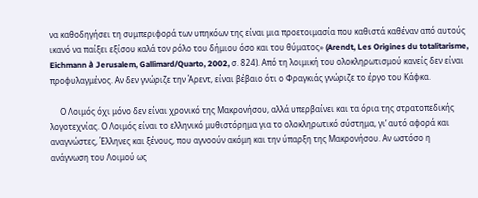να καθοδηγήσει τη συμπεριφορά των υπηκόων της είναι μια προετοιμασία που καθιστά καθέναν από αυτούς ικανό να παίξει εξίσου καλά τον ρόλο του δήμιου όσο και του θύματος» (Arendt, Les Origines du totalitarisme, Eichmann à Jerusalem, Gallimard/Quarto, 2002, σ. 824). Από τη λοιμική του ολοκληρωτισμού κανείς δεν είναι προφυλαγμένος. Αν δεν γνώριζε την Άρεντ, είναι βέβαιο ότι ο Φραγκιάς γνώριζε το έργο του Κάφκα.

     Ο Λοιμός όχι μόνο δεν είναι χρονικό της Μακρονήσου, αλλά υπερβαίνει και τα όρια της στρατοπεδικής λογοτεχνίας. Ο Λοιμός είναι το ελληνικό μυθιστόρημα για το ολοκληρωτικό σύστημα, γι’ αυτό αφορά και αναγνώστες, Έλληνες και ξένους, που αγνοούν ακόμη και την ύπαρξη της Μακρονήσου. Αν ωστόσο η ανάγνωση του Λοιμού ως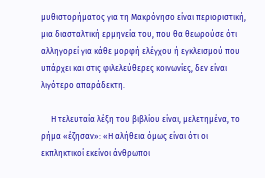μυθιστορήματος για τη Μακρόνησο είναι περιοριστική, μια διασταλτική ερμηνεία του, που θα θεωρούσε ότι αλληγορεί για κάθε μορφή ελέγχου ή εγκλεισμού που υπάρχει και στις φιλελεύθερες κοινωνίες, δεν είναι λιγότερο απαράδεκτη.

     Η τελευταία λέξη του βιβλίου είναι, μελετημένα, το ρήμα «έζησαν»: «Η αλήθεια όμως είναι ότι οι εκπληκτικοί εκείνοι άνθρωποι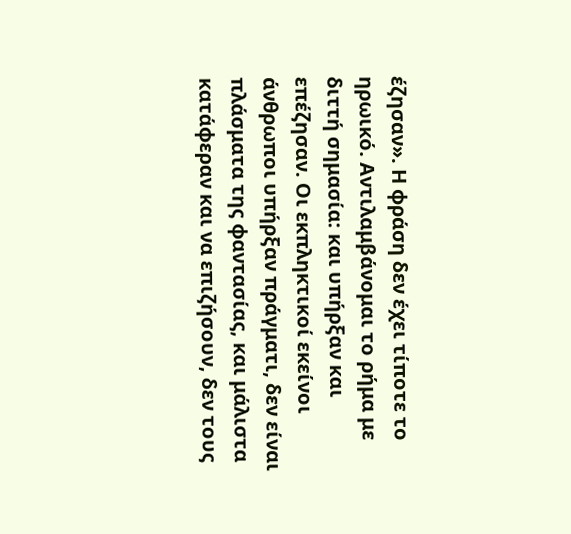έζησαν». Η φράση δεν έχει τίποτε το ηρωικό. Αντιλαμβάνομαι το ρήμα με διττή σημασία: και υπήρξαν και επέζησαν. Οι εκπληκτικοί εκείνοι άνθρωποι υπήρξαν πράγματι, δεν είναι πλάσματα της φαντασίας, και μάλιστα κατάφεραν και να επιζήσουν, δεν τους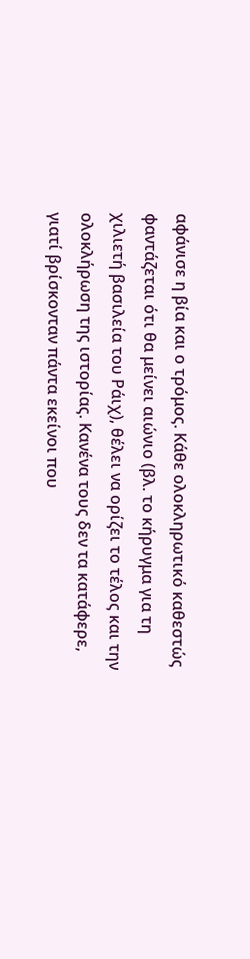αφάνισε η βία και ο τρόμος. Κάθε ολοκληρωτικό καθεστώς φαντάζεται ότι θα μείνει αιώνιο (βλ. το κήρυγμα για τη χιλιετή βασιλεία του Ράιχ), θέλει να ορίζει το τέλος και την ολοκλήρωση της ιστορίας. Κανένα τους δεν τα κατάφερε, γιατί βρίσκονταν πάντα εκείνοι που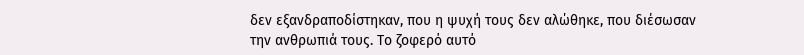δεν εξανδραποδίστηκαν, που η ψυχή τους δεν αλώθηκε, που διέσωσαν την ανθρωπιά τους. Το ζοφερό αυτό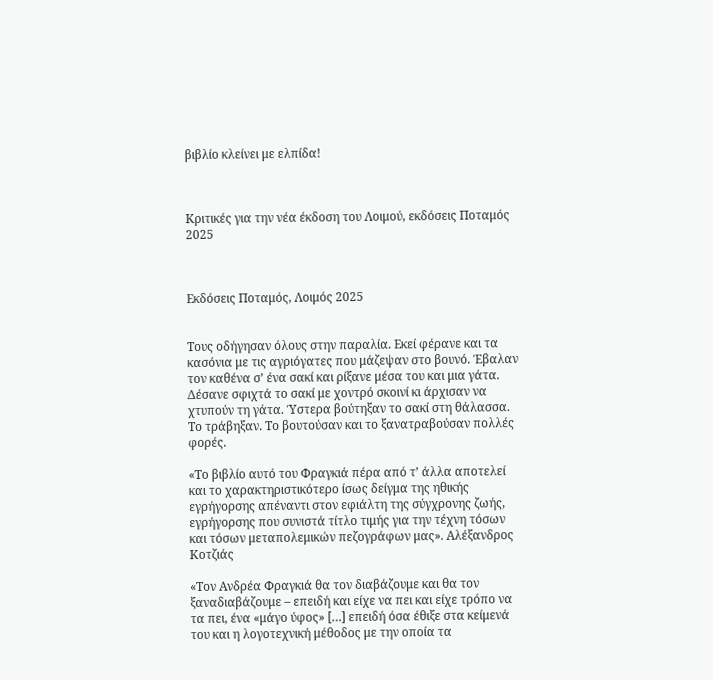βιβλίο κλείνει με ελπίδα!



Κριτικές για την νέα έκδοση του Λοιμού, εκδόσεις Ποταμός 2025



Εκδόσεις Ποταμός, Λοιμός 2025


Τους οδήγησαν όλους στην παραλία. Εκεί φέρανε και τα κασόνια με τις αγριόγατες που μάζεψαν στο βουνό. Έβαλαν τον καθένα σ’ ένα σακί και ρίξανε μέσα του και μια γάτα. Δέσανε σφιχτά το σακί με χοντρό σκοινί κι άρχισαν να χτυπούν τη γάτα. Ύστερα βούτηξαν το σακί στη θάλασσα. Το τράβηξαν. Το βουτούσαν και το ξανατραβούσαν πολλές φορές.

«Το βιβλίο αυτό του Φραγκιά πέρα από τ’ άλλα αποτελεί και το χαρακτηριστικότερο ίσως δείγμα της ηθικής εγρήγορσης απέναντι στον εφιάλτη της σύγχρονης ζωής, εγρήγορσης που συνιστά τίτλο τιμής για την τέχνη τόσων και τόσων μεταπολεμικών πεζογράφων μας». Αλέξανδρος Κοτζιάς

«Τον Ανδρέα Φραγκιά θα τον διαβάζουμε και θα τον ξαναδιαβάζουμε – επειδή και είχε να πει και είχε τρόπο να τα πει, ένα «μάγο ύφος» […] επειδή όσα έθιξε στα κείμενά του και η λογοτεχνική μέθοδος με την οποία τα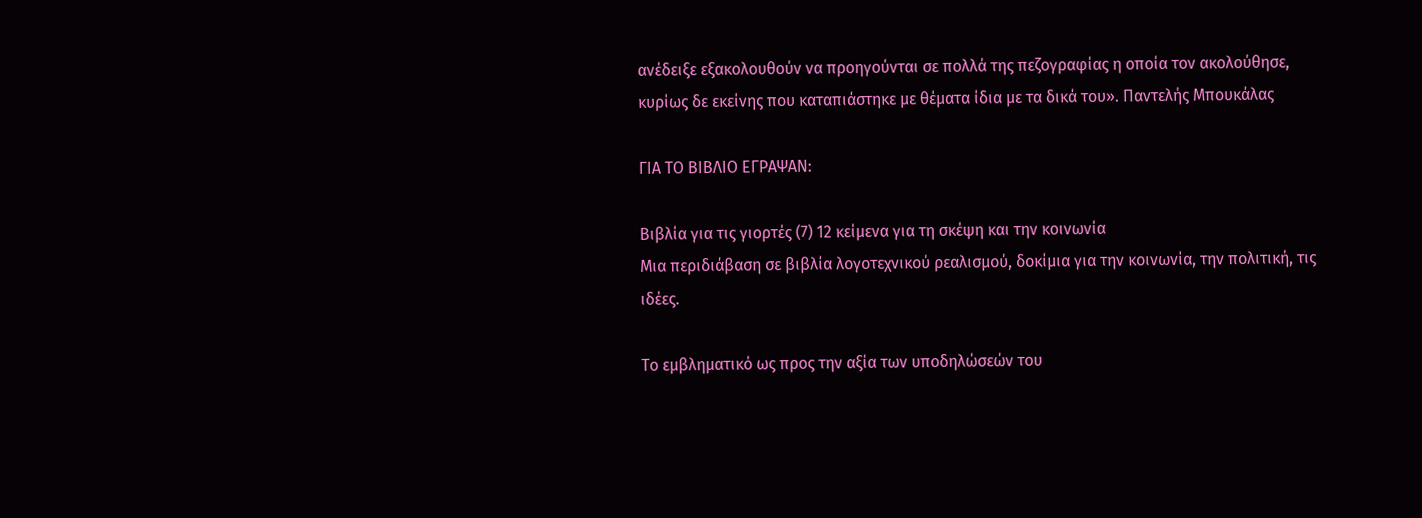ανέδειξε εξακολουθούν να προηγούνται σε πολλά της πεζογραφίας η οποία τον ακολούθησε, κυρίως δε εκείνης που καταπιάστηκε με θέματα ίδια με τα δικά του». Παντελής Μπουκάλας

ΓΙΑ ΤΟ ΒΙΒΛΙΟ ΕΓΡΑΨΑΝ:

Βιβλία για τις γιορτές (7) 12 κείμενα για τη σκέψη και την κοινωνία
Μια περιδιάβαση σε βιβλία λογοτεχνικού ρεαλισμού, δοκίμια για την κοινωνία, την πολιτική, τις ιδέες.

Το εμβληματικό ως προς την αξία των υποδηλώσεών του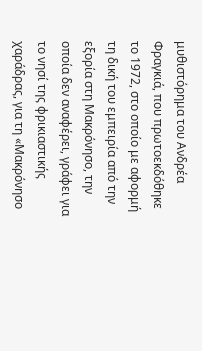μυθιστόρημα του Ανδρέα Φραγκιά, που πρωτοεκδόθηκε το 1972, στο οποίο με αφορμή τη δική του εμπειρία από την εξορία στη Μακρόνησο, την οποία δεν αναφέρει, γράφει για το νησί της φρικιαστικής χαράδρας, για τη «Μακρόνησο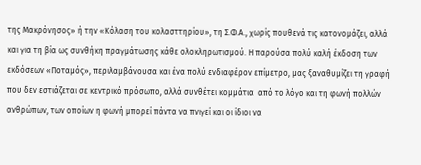της Μακρόνησος» ή την «Κόλαση του κολασττηρίου», τη Σ.Φ.Α., χωρίς πουθενά τις κατονομάζει, αλλά και για τη βία ως συνθήκη πραγμάτωσης κάθε ολοκληρωτισμού. Η παρούσα πολύ καλή έκδοση των εκδόσεων «Ποταμός», περιλαμβάνουσα και ένα πολύ ενδιαφέρον επίμετρο, μας ξαναθυμίζει τη γραφή που δεν εστιάζεται σε κεντρικό πρόσωπο, αλλά συνθέτει κομμάτια  από το λόγο και τη φωνή πολλών ανθρώπων, των οποίων η φωνή μπορεί πάντα να πνιγεί και οι ίδιοι να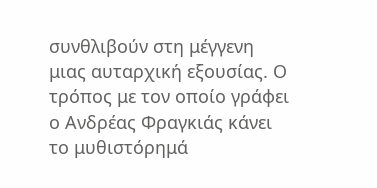συνθλιβούν στη μέγγενη μιας αυταρχική εξουσίας. Ο τρόπος με τον οποίο γράφει ο Ανδρέας Φραγκιάς κάνει το μυθιστόρημά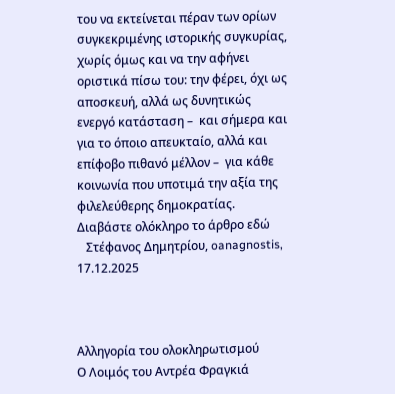του να εκτείνεται πέραν των ορίων συγκεκριμένης ιστορικής συγκυρίας, χωρίς όμως και να την αφήνει οριστικά πίσω του: την φέρει, όχι ως αποσκευή, αλλά ως δυνητικώς ενεργό κατάσταση –  και σήμερα και για το όποιο απευκταίο, αλλά και επίφοβο πιθανό μέλλον –  για κάθε κοινωνία που υποτιμά την αξία της φιλελεύθερης δημοκρατίας.
Διαβάστε ολόκληρο το άρθρο εδώ
   Στέφανος Δημητρίου, oanagnostis, 17.12.2025



Αλληγορία του ολοκληρωτισμού
Ο Λοιμός του Αντρέα Φραγκιά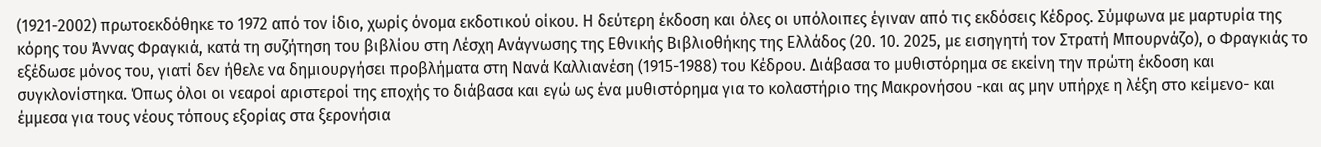(1921-2002) πρωτοεκδόθηκε το 1972 από τον ίδιο, χωρίς όνομα εκδοτικού οίκου. Η δεύτερη έκδοση και όλες οι υπόλοιπες έγιναν από τις εκδόσεις Κέδρος. Σύμφωνα με μαρτυρία της κόρης του Άννας Φραγκιά, κατά τη συζήτηση του βιβλίου στη Λέσχη Ανάγνωσης της Εθνικής Βιβλιοθήκης της Ελλάδος (20. 10. 2025, με εισηγητή τον Στρατή Μπουρνάζο), ο Φραγκιάς το εξέδωσε μόνος του, γιατί δεν ήθελε να δημιουργήσει προβλήματα στη Νανά Καλλιανέση (1915-1988) του Κέδρου. Διάβασα το μυθιστόρημα σε εκείνη την πρώτη έκδοση και συγκλονίστηκα. Όπως όλοι οι νεαροί αριστεροί της εποχής το διάβασα και εγώ ως ένα μυθιστόρημα για το κολαστήριο της Μακρονήσου -και ας μην υπήρχε η λέξη στο κείμενο- και έμμεσα για τους νέους τόπους εξορίας στα ξερονήσια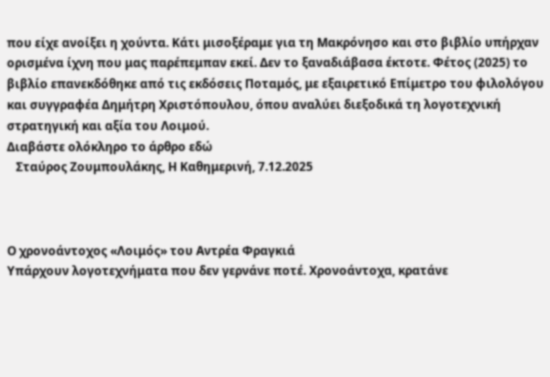που είχε ανοίξει η χούντα. Κάτι μισοξέραμε για τη Μακρόνησο και στο βιβλίο υπήρχαν ορισμένα ίχνη που μας παρέπεμπαν εκεί. Δεν το ξαναδιάβασα έκτοτε. Φέτος (2025) το βιβλίο επανεκδόθηκε από τις εκδόσεις Ποταμός, με εξαιρετικό Επίμετρο του φιλολόγου και συγγραφέα Δημήτρη Χριστόπουλου, όπου αναλύει διεξοδικά τη λογοτεχνική στρατηγική και αξία του Λοιμού.
Διαβάστε ολόκληρο το άρθρο εδώ
   Σταύρος Ζουμπουλάκης, Η Καθημερινή, 7.12.2025



Ο χρονοάντοχος «Λοιμός» του Αντρέα Φραγκιά
Υπάρχουν λογοτεχνήματα που δεν γερνάνε ποτέ. Χρονοάντοχα, κρατάνε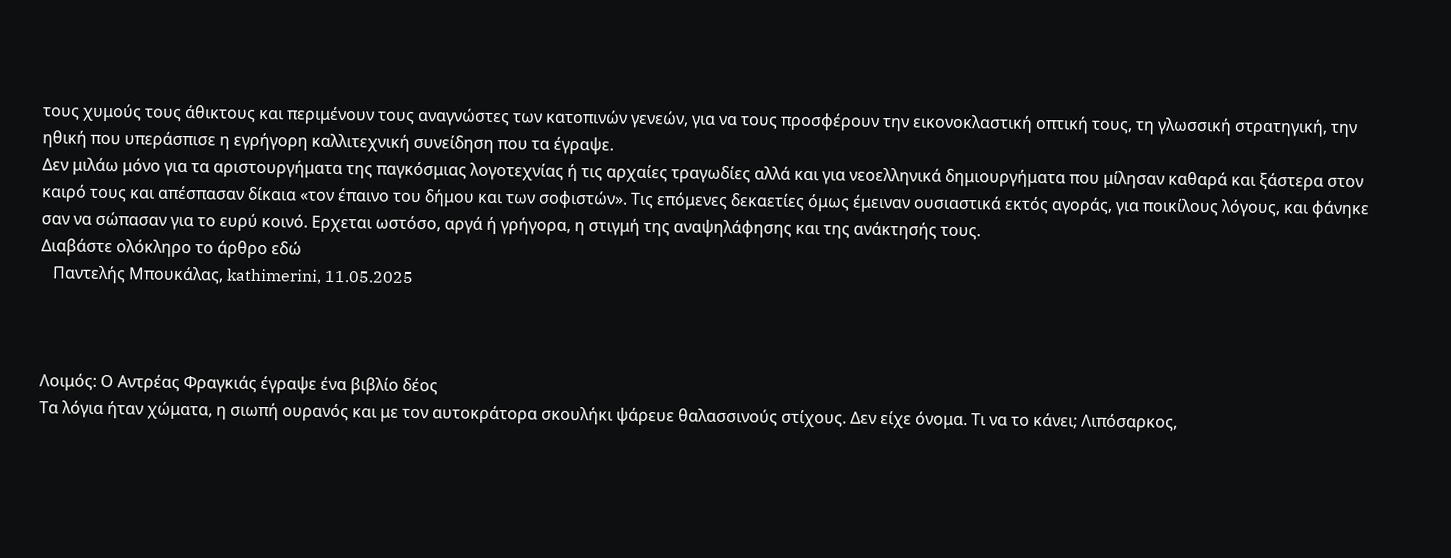τους χυμούς τους άθικτους και περιμένουν τους αναγνώστες των κατοπινών γενεών, για να τους προσφέρουν την εικονοκλαστική οπτική τους, τη γλωσσική στρατηγική, την ηθική που υπεράσπισε η εγρήγορη καλλιτεχνική συνείδηση που τα έγραψε.
Δεν μιλάω μόνο για τα αριστουργήματα της παγκόσμιας λογοτεχνίας ή τις αρχαίες τραγωδίες αλλά και για νεοελληνικά δημιουργήματα που μίλησαν καθαρά και ξάστερα στον καιρό τους και απέσπασαν δίκαια «τον έπαινο του δήμου και των σοφιστών». Τις επόμενες δεκαετίες όμως έμειναν ουσιαστικά εκτός αγοράς, για ποικίλους λόγους, και φάνηκε σαν να σώπασαν για το ευρύ κοινό. Ερχεται ωστόσο, αργά ή γρήγορα, η στιγμή της αναψηλάφησης και της ανάκτησής τους.
Διαβάστε ολόκληρο το άρθρο εδώ
   Παντελής Μπουκάλας, kathimerini, 11.05.2025



Λοιμός: Ο Αντρέας Φραγκιάς έγραψε ένα βιβλίο δέος
Τα λόγια ήταν χώματα, η σιωπή ουρανός και με τον αυτοκράτορα σκουλήκι ψάρευε θαλασσινούς στίχους. Δεν είχε όνομα. Τι να το κάνει; Λιπόσαρκος,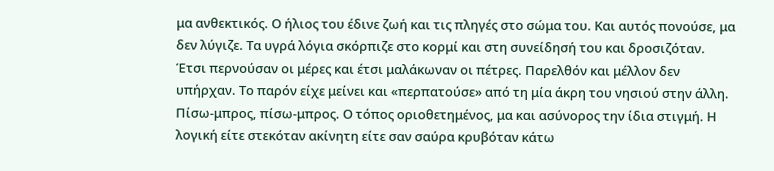μα ανθεκτικός. Ο ήλιος του έδινε ζωή και τις πληγές στο σώμα του. Και αυτός πονούσε, μα δεν λύγιζε. Τα υγρά λόγια σκόρπιζε στο κορμί και στη συνείδησή του και δροσιζόταν. Έτσι περνούσαν οι μέρες και έτσι μαλάκωναν οι πέτρες. Παρελθόν και μέλλον δεν υπήρχαν. Το παρόν είχε μείνει και «περπατούσε» από τη μία άκρη του νησιού στην άλλη. Πίσω-μπρος, πίσω-μπρος. Ο τόπος οριοθετημένος, μα και ασύνορος την ίδια στιγμή. Η λογική είτε στεκόταν ακίνητη είτε σαν σαύρα κρυβόταν κάτω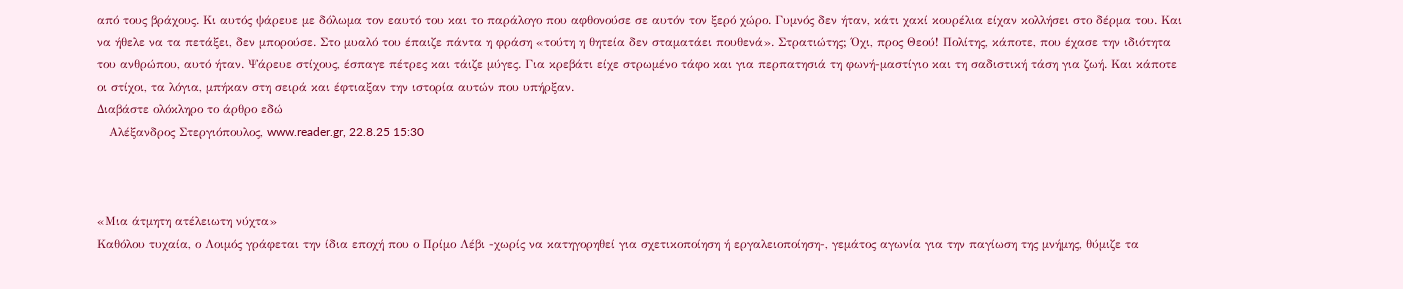από τους βράχους. Κι αυτός ψάρευε με δόλωμα τον εαυτό του και το παράλογο που αφθονούσε σε αυτόν τον ξερό χώρο. Γυμνός δεν ήταν, κάτι χακί κουρέλια είχαν κολλήσει στο δέρμα του. Και να ήθελε να τα πετάξει, δεν μπορούσε. Στο μυαλό του έπαιζε πάντα η φράση «τούτη η θητεία δεν σταματάει πουθενά». Στρατιώτης; Όχι, προς Θεού! Πολίτης, κάποτε, που έχασε την ιδιότητα του ανθρώπου, αυτό ήταν. Ψάρευε στίχους, έσπαγε πέτρες και τάιζε μύγες. Για κρεβάτι είχε στρωμένο τάφο και για περπατησιά τη φωνή-μαστίγιο και τη σαδιστική τάση για ζωή. Και κάποτε οι στίχοι, τα λόγια, μπήκαν στη σειρά και έφτιαξαν την ιστορία αυτών που υπήρξαν.
Διαβάστε ολόκληρο το άρθρο εδώ
   Αλέξανδρος Στεργιόπουλος, www.reader.gr, 22.8.25 15:30



«Μια άτμητη ατέλειωτη νύχτα»
Καθόλου τυχαία, ο Λοιμός γράφεται την ίδια εποχή που ο Πρίμο Λέβι -χωρίς να κατηγορηθεί για σχετικοποίηση ή εργαλειοποίηση-, γεμάτος αγωνία για την παγίωση της μνήμης, θύμιζε τα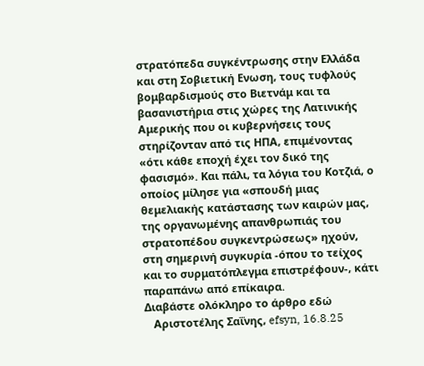στρατόπεδα συγκέντρωσης στην Ελλάδα και στη Σοβιετική Ενωση, τους τυφλούς βομβαρδισμούς στο Βιετνάμ και τα βασανιστήρια στις χώρες της Λατινικής Αμερικής που οι κυβερνήσεις τους στηρίζονταν από τις ΗΠΑ, επιμένοντας «ότι κάθε εποχή έχει τον δικό της φασισμό». Και πάλι, τα λόγια του Κοτζιά, ο οποίος μίλησε για «σπουδή μιας θεμελιακής κατάστασης των καιρών μας, της οργανωμένης απανθρωπιάς του στρατοπέδου συγκεντρώσεως» ηχούν, στη σημερινή συγκυρία -όπου το τείχος και το συρματόπλεγμα επιστρέφουν-, κάτι παραπάνω από επίκαιρα.
Διαβάστε ολόκληρο το άρθρο εδώ
   Αριστοτέλης Σαΐνης, efsyn, 16.8.25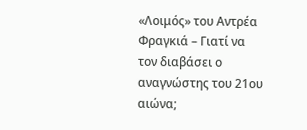«Λοιμός» του Αντρέα Φραγκιά – Γιατί να τον διαβάσει ο αναγνώστης του 21ου αιώνα;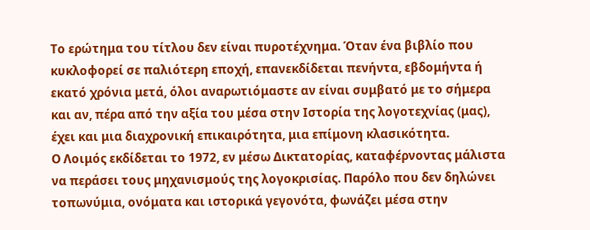Το ερώτημα του τίτλου δεν είναι πυροτέχνημα. Όταν ένα βιβλίο που κυκλοφορεί σε παλιότερη εποχή, επανεκδίδεται πενήντα, εβδομήντα ή εκατό χρόνια μετά, όλοι αναρωτιόμαστε αν είναι συμβατό με το σήμερα και αν, πέρα από την αξία του μέσα στην Ιστορία της λογοτεχνίας (μας), έχει και μια διαχρονική επικαιρότητα, μια επίμονη κλασικότητα.
Ο Λοιμός εκδίδεται το 1972, εν μέσω Δικτατορίας, καταφέρνοντας μάλιστα να περάσει τους μηχανισμούς της λογοκρισίας. Παρόλο που δεν δηλώνει τοπωνύμια, ονόματα και ιστορικά γεγονότα, φωνάζει μέσα στην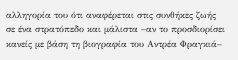αλληγορία του ότι αναφέρεται στις συνθήκες ζωής σε ένα στρατόπεδο και μάλιστα –αν το προσδιορίσει κανείς με βάση τη βιογραφία του Αντρέα Φραγκιά–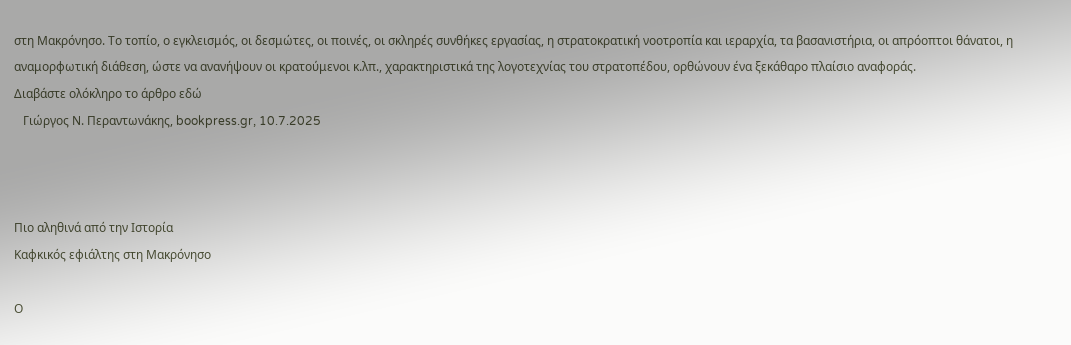στη Μακρόνησο. Το τοπίο, ο εγκλεισμός, οι δεσμώτες, οι ποινές, οι σκληρές συνθήκες εργασίας, η στρατοκρατική νοοτροπία και ιεραρχία, τα βασανιστήρια, οι απρόοπτοι θάνατοι, η αναμορφωτική διάθεση, ώστε να ανανήψουν οι κρατούμενοι κ.λπ., χαρακτηριστικά της λογοτεχνίας του στρατοπέδου, ορθώνουν ένα ξεκάθαρο πλαίσιο αναφοράς.
Διαβάστε ολόκληρο το άρθρο εδώ
   Γιώργος Ν. Περαντωνάκης, bookpress.gr, 10.7.2025



Πιο αληθινά από την Ιστορία
Καφκικός εφιάλτης στη Μακρόνησο

Ο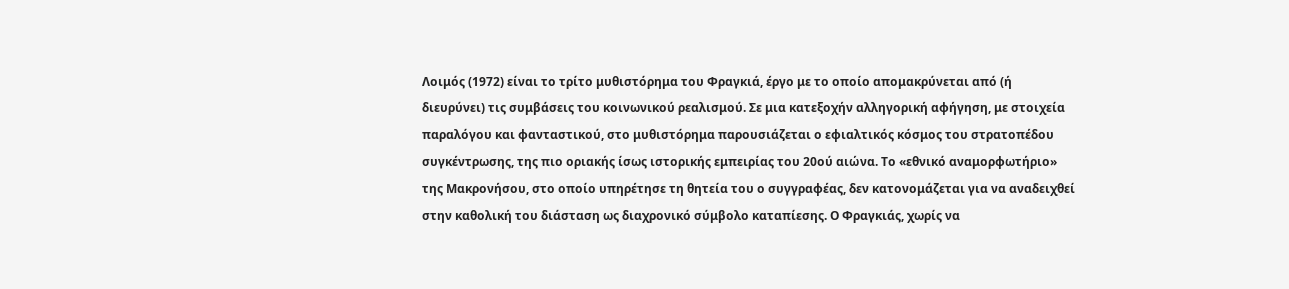Λοιμός (1972) είναι το τρίτο μυθιστόρημα του Φραγκιά, έργο με το οποίο απομακρύνεται από (ή διευρύνει) τις συμβάσεις του κοινωνικού ρεαλισμού. Σε μια κατεξοχήν αλληγορική αφήγηση, με στοιχεία παραλόγου και φανταστικού, στο μυθιστόρημα παρουσιάζεται ο εφιαλτικός κόσμος του στρατοπέδου συγκέντρωσης, της πιο οριακής ίσως ιστορικής εμπειρίας του 20ού αιώνα. Το «εθνικό αναμορφωτήριο» της Μακρονήσου, στο οποίο υπηρέτησε τη θητεία του ο συγγραφέας, δεν κατονομάζεται για να αναδειχθεί στην καθολική του διάσταση ως διαχρονικό σύμβολο καταπίεσης. Ο Φραγκιάς, χωρίς να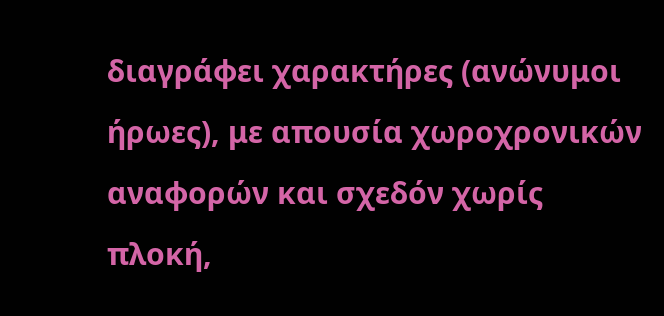διαγράφει χαρακτήρες (ανώνυμοι ήρωες), με απουσία χωροχρονικών αναφορών και σχεδόν χωρίς πλοκή,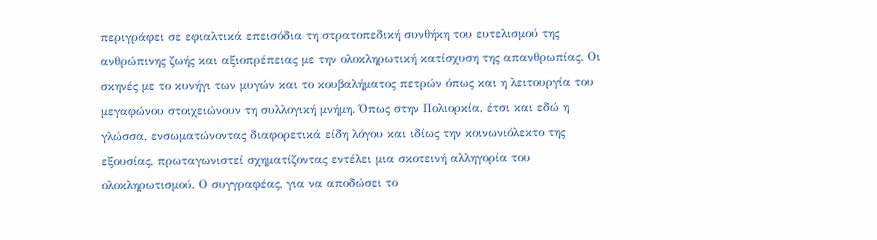περιγράφει σε εφιαλτικά επεισόδια τη στρατοπεδική συνθήκη του ευτελισμού της ανθρώπινης ζωής και αξιοπρέπειας με την ολοκληρωτική κατίσχυση της απανθρωπίας. Οι σκηνές με το κυνήγι των μυγών και το κουβαλήματος πετρών όπως και η λειτουργία του μεγαφώνου στοιχειώνουν τη συλλογική μνήμη. Όπως στην Πολιορκία, έτσι και εδώ η γλώσσα, ενσωματώνοντας διαφορετικά είδη λόγου και ιδίως την κοινωνιόλεκτο της εξουσίας, πρωταγωνιστεί σχηματίζοντας εντέλει μια σκοτεινή αλληγορία του ολοκληρωτισμού. Ο συγγραφέας, για να αποδώσει το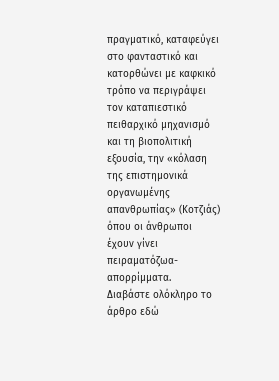πραγματικό, καταφεύγει στο φανταστικό και κατορθώνει με καφκικό τρόπο να περιγράψει τον καταπιεστικό πειθαρχικό μηχανισμό και τη βιοπολιτική εξουσία, την «κόλαση της επιστημονικά οργανωμένης απανθρωπίας» (Κοτζιάς) όπου οι άνθρωποι έχουν γίνει πειραματόζωα-απορρίμματα.
Διαβάστε ολόκληρο το άρθρο εδώ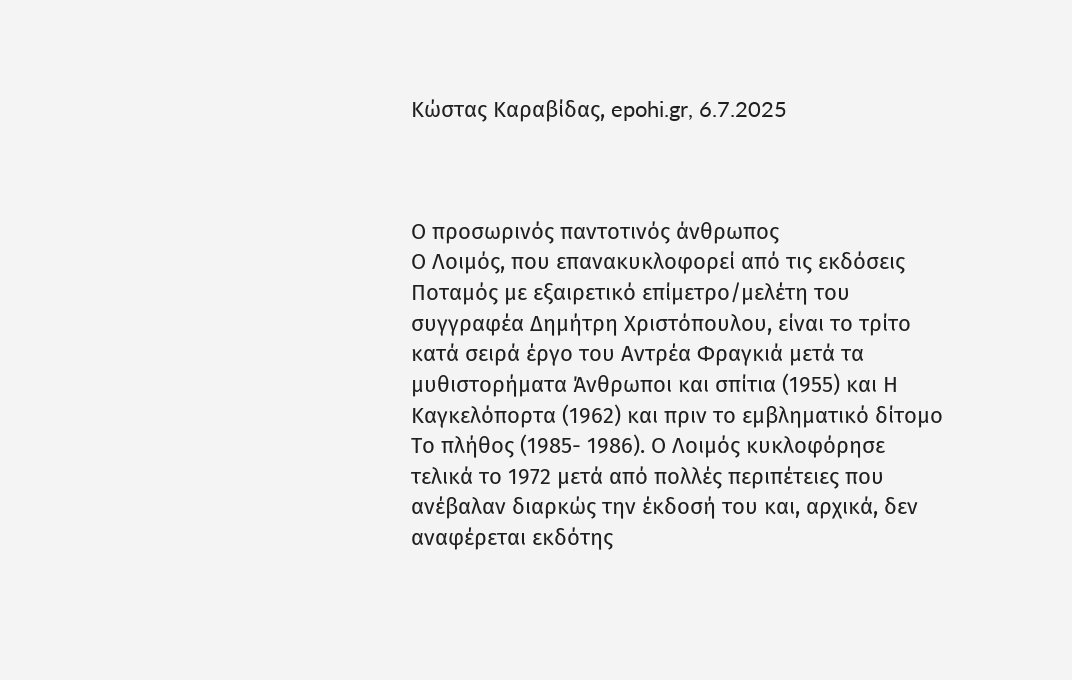Κώστας Καραβίδας, epohi.gr, 6.7.2025



Ο προσωρινός παντοτινός άνθρωπος
Ο Λοιμός, που επανακυκλοφορεί από τις εκδόσεις Ποταμός με εξαιρετικό επίμετρο/μελέτη του συγγραφέα Δημήτρη Χριστόπουλου, είναι το τρίτο κατά σειρά έργο του Αντρέα Φραγκιά μετά τα μυθιστορήματα Άνθρωποι και σπίτια (1955) και Η Καγκελόπορτα (1962) και πριν το εμβληματικό δίτομο Το πλήθος (1985- 1986). Ο Λοιμός κυκλοφόρησε τελικά το 1972 μετά από πολλές περιπέτειες που ανέβαλαν διαρκώς την έκδοσή του και, αρχικά, δεν αναφέρεται εκδότης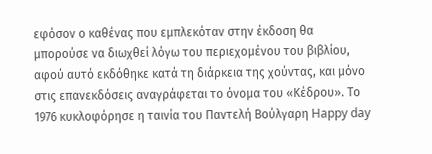εφόσον ο καθένας που εμπλεκόταν στην έκδοση θα μπορούσε να διωχθεί λόγω του περιεχομένου του βιβλίου, αφού αυτό εκδόθηκε κατά τη διάρκεια της χούντας, και μόνο στις επανεκδόσεις αναγράφεται το όνομα του «Κέδρου». Το 1976 κυκλοφόρησε η ταινία του Παντελή Βούλγαρη Happy day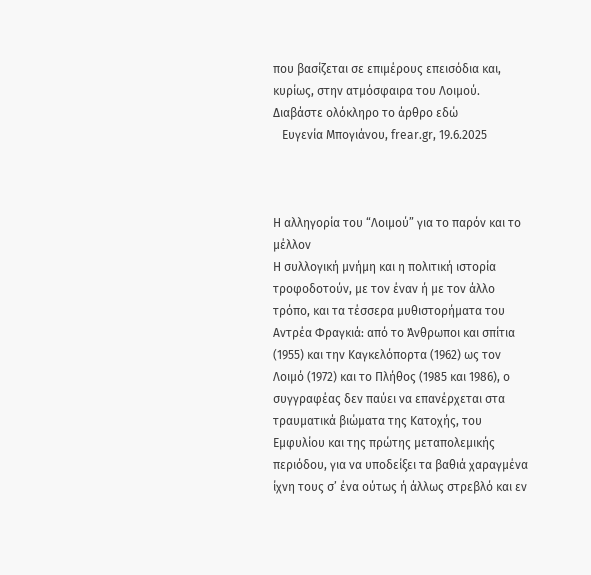που βασίζεται σε επιμέρους επεισόδια και, κυρίως, στην ατμόσφαιρα του Λοιμού.
Διαβάστε ολόκληρο το άρθρο εδώ
   Ευγενία Μπογιάνου, frear.gr, 19.6.2025



Η αλληγορία του “Λοιμού” για το παρόν και το μέλλον
Η συλλογική μνήμη και η πολιτική ιστορία τροφοδοτούν, με τον έναν ή με τον άλλο τρόπο, και τα τέσσερα μυθιστορήματα του Αντρέα Φραγκιά: από το Άνθρωποι και σπίτια (1955) και την Καγκελόπορτα (1962) ως τον Λοιμό (1972) και το Πλήθος (1985 και 1986), ο συγγραφέας δεν παύει να επανέρχεται στα τραυματικά βιώματα της Κατοχής, του Εμφυλίου και της πρώτης μεταπολεμικής περιόδου, για να υποδείξει τα βαθιά χαραγμένα ίχνη τους σ’ ένα ούτως ή άλλως στρεβλό και εν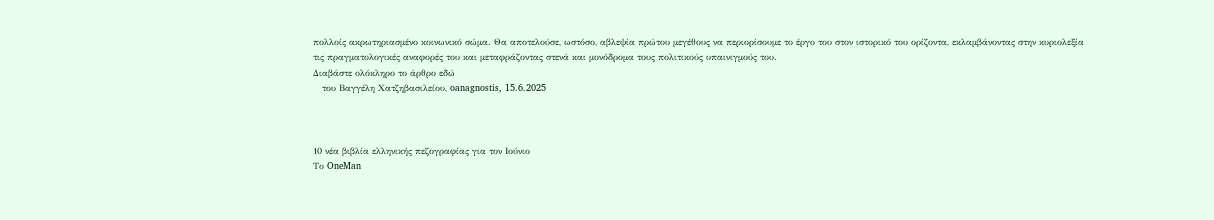πολλοίς ακρωτηριασμένο κοινωνικό σώμα. Θα αποτελούσε, ωστόσο, αβλεψία πρώτου μεγέθους να περιορίσουμε το έργο του στον ιστορικό του ορίζοντα, εκλαμβάνοντας στην κυριολεξία τις πραγματολογικές αναφορές του και μεταφράζοντας στενά και μονόδρομα τους πολιτικούς υπαινιγμούς του.
Διαβάστε ολόκληρο το άρθρο εδώ
   του Βαγγέλη Χατζηβασιλείου, oanagnostis, 15.6.2025



10 νέα βιβλία ελληνικής πεζογραφίας για τον Ιούνιο
Το OneMan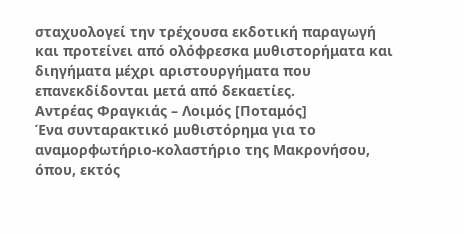σταχυολογεί την τρέχουσα εκδοτική παραγωγή και προτείνει από ολόφρεσκα μυθιστορήματα και διηγήματα μέχρι αριστουργήματα που επανεκδίδονται μετά από δεκαετίες.
Αντρέας Φραγκιάς – Λοιμός [Ποταμός]
Ένα συνταρακτικό μυθιστόρημα για το αναμορφωτήριο-κολαστήριο της Μακρονήσου, όπου, εκτός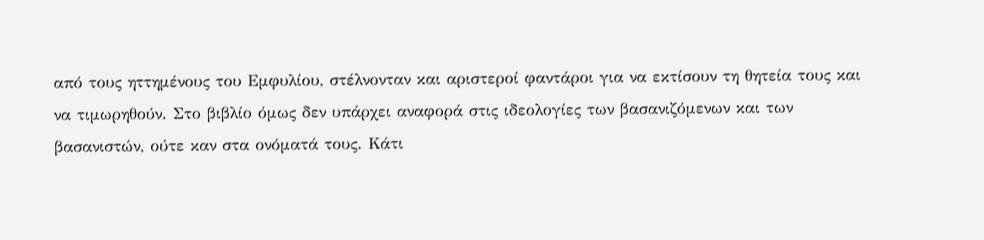από τους ηττημένους του Εμφυλίου, στέλνονταν και αριστεροί φαντάροι για να εκτίσουν τη θητεία τους και να τιμωρηθούν. Στο βιβλίο όμως δεν υπάρχει αναφορά στις ιδεολογίες των βασανιζόμενων και των βασανιστών, ούτε καν στα ονόματά τους. Κάτι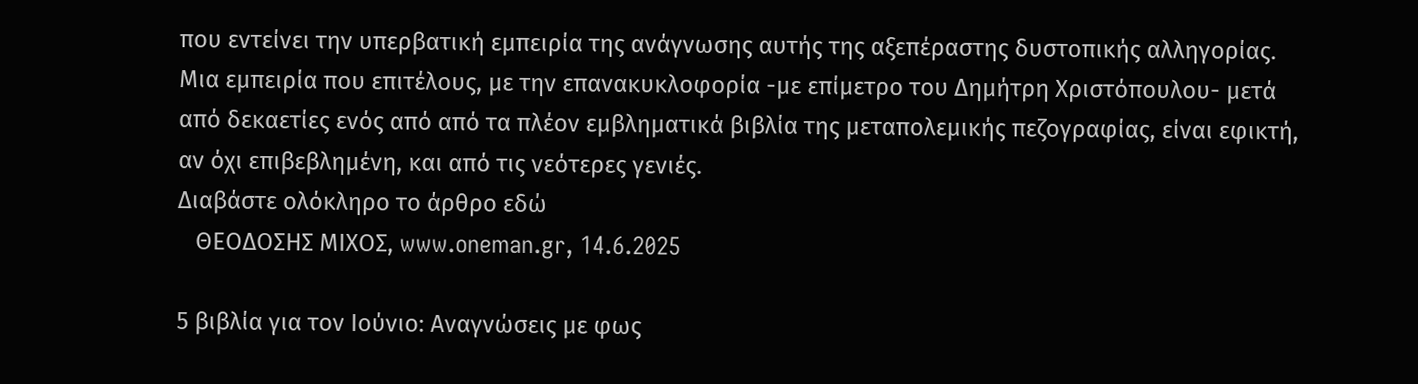που εντείνει την υπερβατική εμπειρία της ανάγνωσης αυτής της αξεπέραστης δυστοπικής αλληγορίας.
Μια εμπειρία που επιτέλους, με την επανακυκλοφορία -με επίμετρο του Δημήτρη Χριστόπουλου- μετά από δεκαετίες ενός από από τα πλέον εμβληματικά βιβλία της μεταπολεμικής πεζογραφίας, είναι εφικτή, αν όχι επιβεβλημένη, και από τις νεότερες γενιές.
Διαβάστε ολόκληρο το άρθρο εδώ
   ΘΕΟΔΟΣΗΣ ΜΙΧΟΣ, www.oneman.gr, 14.6.2025

5 βιβλία για τον Ιούνιο: Αναγνώσεις με φως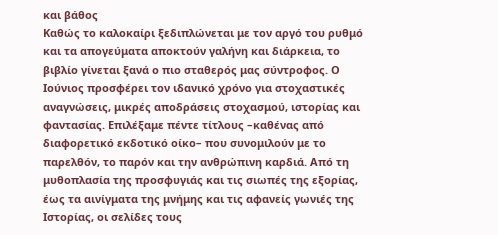και βάθος
Καθώς το καλοκαίρι ξεδιπλώνεται με τον αργό του ρυθμό και τα απογεύματα αποκτούν γαλήνη και διάρκεια, το βιβλίο γίνεται ξανά ο πιο σταθερός μας σύντροφος. Ο Ιούνιος προσφέρει τον ιδανικό χρόνο για στοχαστικές αναγνώσεις, μικρές αποδράσεις στοχασμού, ιστορίας και φαντασίας. Επιλέξαμε πέντε τίτλους –καθένας από διαφορετικό εκδοτικό οίκο– που συνομιλούν με το παρελθόν, το παρόν και την ανθρώπινη καρδιά. Από τη μυθοπλασία της προσφυγιάς και τις σιωπές της εξορίας, έως τα αινίγματα της μνήμης και τις αφανείς γωνιές της Ιστορίας, οι σελίδες τους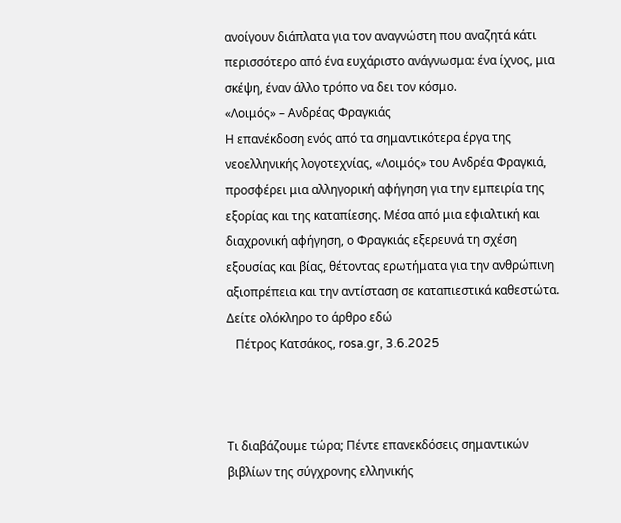ανοίγουν διάπλατα για τον αναγνώστη που αναζητά κάτι περισσότερο από ένα ευχάριστο ανάγνωσμα: ένα ίχνος, μια σκέψη, έναν άλλο τρόπο να δει τον κόσμο.
«Λοιμός» – Ανδρέας Φραγκιάς
Η επανέκδοση ενός από τα σημαντικότερα έργα της νεοελληνικής λογοτεχνίας, «Λοιμός» του Ανδρέα Φραγκιά, προσφέρει μια αλληγορική αφήγηση για την εμπειρία της εξορίας και της καταπίεσης. Μέσα από μια εφιαλτική και διαχρονική αφήγηση, ο Φραγκιάς εξερευνά τη σχέση εξουσίας και βίας, θέτοντας ερωτήματα για την ανθρώπινη αξιοπρέπεια και την αντίσταση σε καταπιεστικά καθεστώτα.
Δείτε ολόκληρο το άρθρο εδώ
   Πέτρος Κατσάκος, rosa.gr, 3.6.2025



Τι διαβάζουμε τώρα; Πέντε επανεκδόσεις σημαντικών βιβλίων της σύγχρονης ελληνικής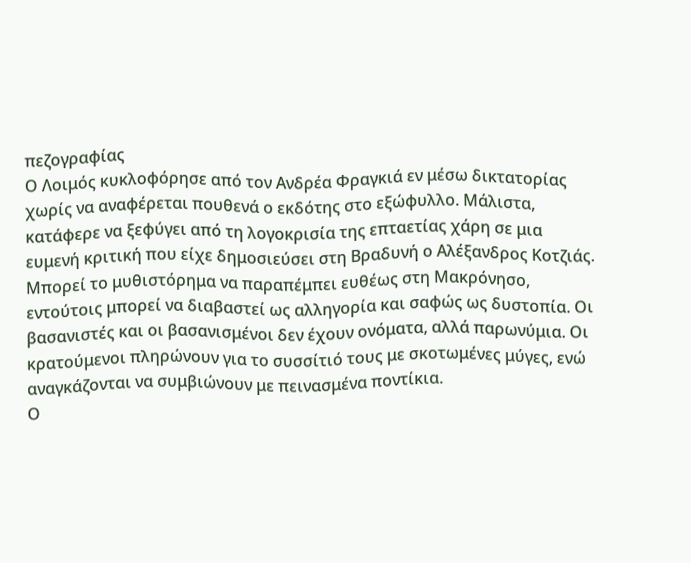πεζογραφίας
Ο Λοιμός κυκλοφόρησε από τον Ανδρέα Φραγκιά εν μέσω δικτατορίας χωρίς να αναφέρεται πουθενά ο εκδότης στο εξώφυλλο. Μάλιστα, κατάφερε να ξεφύγει από τη λογοκρισία της επταετίας χάρη σε μια ευμενή κριτική που είχε δημοσιεύσει στη Βραδυνή ο Αλέξανδρος Κοτζιάς.
Μπορεί το μυθιστόρημα να παραπέμπει ευθέως στη Μακρόνησο, εντούτοις μπορεί να διαβαστεί ως αλληγορία και σαφώς ως δυστοπία. Οι βασανιστές και οι βασανισμένοι δεν έχουν ονόματα, αλλά παρωνύμια. Οι κρατούμενοι πληρώνουν για το συσσίτιό τους με σκοτωμένες μύγες, ενώ αναγκάζονται να συμβιώνουν με πεινασμένα ποντίκια.
Ο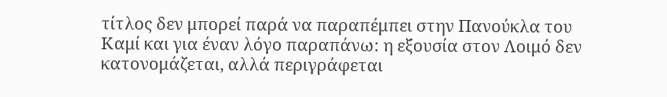τίτλος δεν μπορεί παρά να παραπέμπει στην Πανούκλα του Καμί και για έναν λόγο παραπάνω: η εξουσία στον Λοιμό δεν κατονομάζεται, αλλά περιγράφεται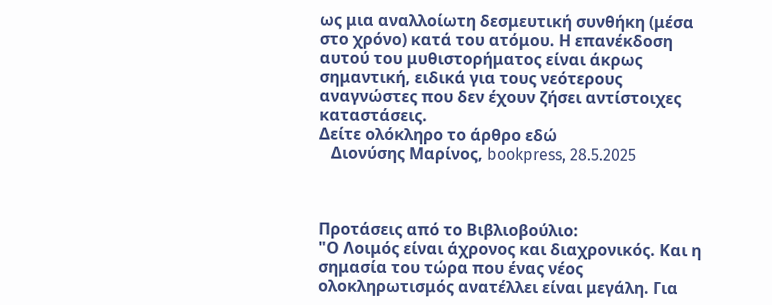ως μια αναλλοίωτη δεσμευτική συνθήκη (μέσα στο χρόνο) κατά του ατόμου. Η επανέκδοση αυτού του μυθιστορήματος είναι άκρως σημαντική, ειδικά για τους νεότερους αναγνώστες που δεν έχουν ζήσει αντίστοιχες καταστάσεις.
Δείτε ολόκληρο το άρθρο εδώ
   Διονύσης Μαρίνος, bookpress, 28.5.2025



Προτάσεις από το Βιβλιοβούλιο:
"Ο Λοιμός είναι άχρονος και διαχρονικός. Και η σημασία του τώρα που ένας νέος ολοκληρωτισμός ανατέλλει είναι μεγάλη. Για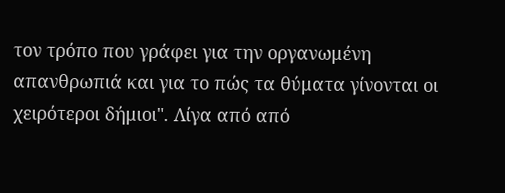τον τρόπο που γράφει για την οργανωμένη απανθρωπιά και για το πώς τα θύματα γίνονται οι χειρότεροι δήμιοι". Λίγα από από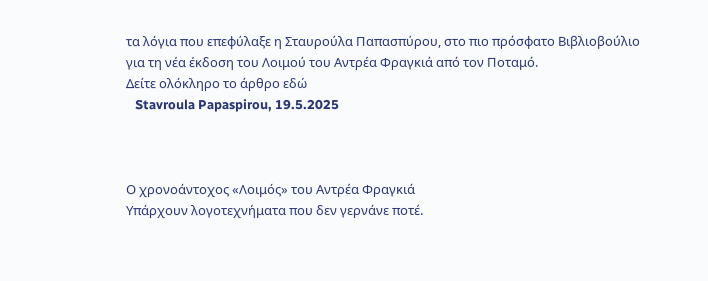τα λόγια που επεφύλαξε η Σταυρούλα Παπασπύρου, στο πιο πρόσφατο Βιβλιοβούλιο για τη νέα έκδοση του Λοιμού του Αντρέα Φραγκιά από τον Ποταμό.
Δείτε ολόκληρο το άρθρο εδώ
   Stavroula Papaspirou, 19.5.2025



Ο χρονοάντοχος «Λοιμός» του Αντρέα Φραγκιά
Υπάρχουν λογοτεχνήματα που δεν γερνάνε ποτέ.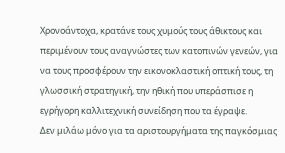Χρονοάντοχα, κρατάνε τους χυμούς τους άθικτους και περιμένουν τους αναγνώστες των κατοπινών γενεών, για να τους προσφέρουν την εικονοκλαστική οπτική τους, τη γλωσσική στρατηγική, την ηθική που υπεράσπισε η εγρήγορη καλλιτεχνική συνείδηση που τα έγραψε.
Δεν μιλάω μόνο για τα αριστουργήματα της παγκόσμιας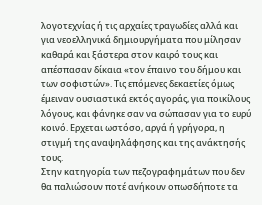λογοτεχνίας ή τις αρχαίες τραγωδίες αλλά και για νεοελληνικά δημιουργήματα που μίλησαν καθαρά και ξάστερα στον καιρό τους και απέσπασαν δίκαια «τον έπαινο του δήμου και των σοφιστών». Τις επόμενες δεκαετίες όμως έμειναν ουσιαστικά εκτός αγοράς, για ποικίλους λόγους, και φάνηκε σαν να σώπασαν για το ευρύ κοινό. Ερχεται ωστόσο, αργά ή γρήγορα, η στιγμή της αναψηλάφησης και της ανάκτησής τους.
Στην κατηγορία των πεζογραφημάτων που δεν θα παλιώσουν ποτέ ανήκουν οπωσδήποτε τα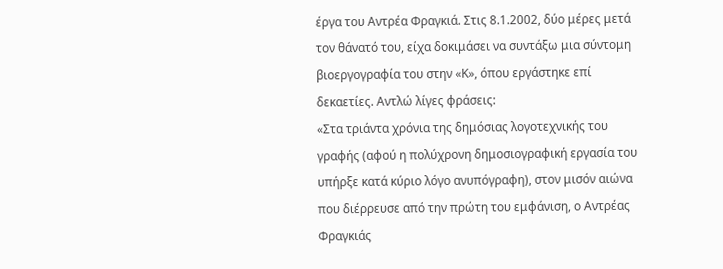έργα του Aντρέα Φραγκιά. Στις 8.1.2002, δύο μέρες μετά τον θάνατό του, είχα δοκιμάσει να συντάξω μια σύντομη βιοεργογραφία του στην «Κ», όπου εργάστηκε επί δεκαετίες. Αντλώ λίγες φράσεις:
«Στα τριάντα χρόνια της δημόσιας λογοτεχνικής του γραφής (αφού η πολύχρονη δημοσιογραφική εργασία του υπήρξε κατά κύριο λόγο ανυπόγραφη), στον μισόν αιώνα που διέρρευσε από την πρώτη του εμφάνιση, ο Aντρέας Φραγκιάς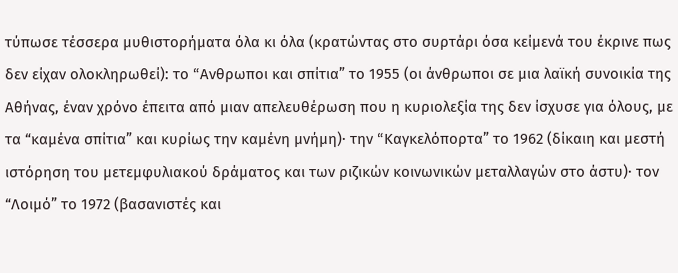τύπωσε τέσσερα μυθιστορήματα όλα κι όλα (κρατώντας στο συρτάρι όσα κείμενά του έκρινε πως δεν είχαν ολοκληρωθεί): το “Aνθρωποι και σπίτια” το 1955 (οι άνθρωποι σε μια λαϊκή συνοικία της Aθήνας, έναν χρόνο έπειτα από μιαν απελευθέρωση που η κυριολεξία της δεν ίσχυσε για όλους, με τα “καμένα σπίτια” και κυρίως την καμένη μνήμη)· την “Kαγκελόπορτα” το 1962 (δίκαιη και μεστή ιστόρηση του μετεμφυλιακού δράματος και των ριζικών κοινωνικών μεταλλαγών στο άστυ)· τον “Λοιμό” το 1972 (βασανιστές και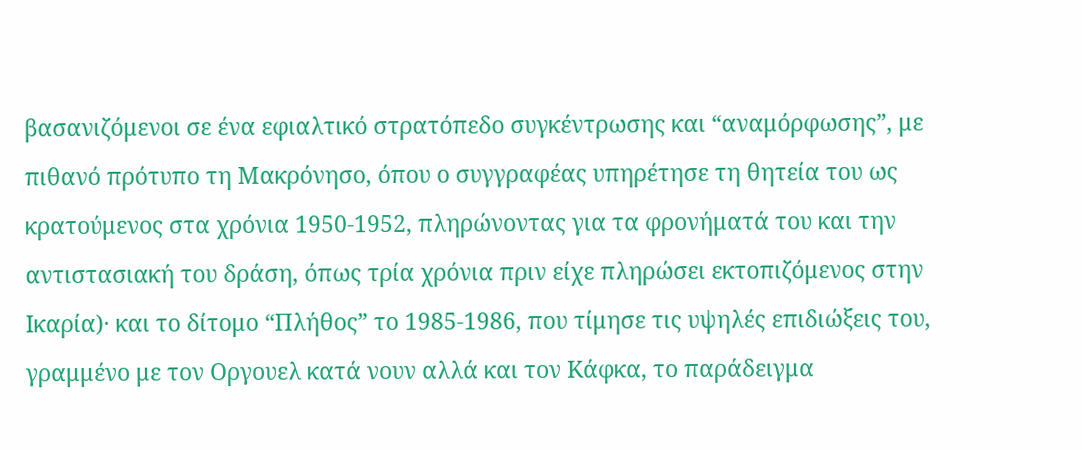βασανιζόμενοι σε ένα εφιαλτικό στρατόπεδο συγκέντρωσης και “αναμόρφωσης”, με πιθανό πρότυπο τη Mακρόνησο, όπου ο συγγραφέας υπηρέτησε τη θητεία του ως κρατούμενος στα χρόνια 1950-1952, πληρώνοντας για τα φρονήματά του και την αντιστασιακή του δράση, όπως τρία χρόνια πριν είχε πληρώσει εκτοπιζόμενος στην Iκαρία)· και το δίτομο “Πλήθος” το 1985-1986, που τίμησε τις υψηλές επιδιώξεις του, γραμμένο με τον Oργουελ κατά νουν αλλά και τον Kάφκα, το παράδειγμα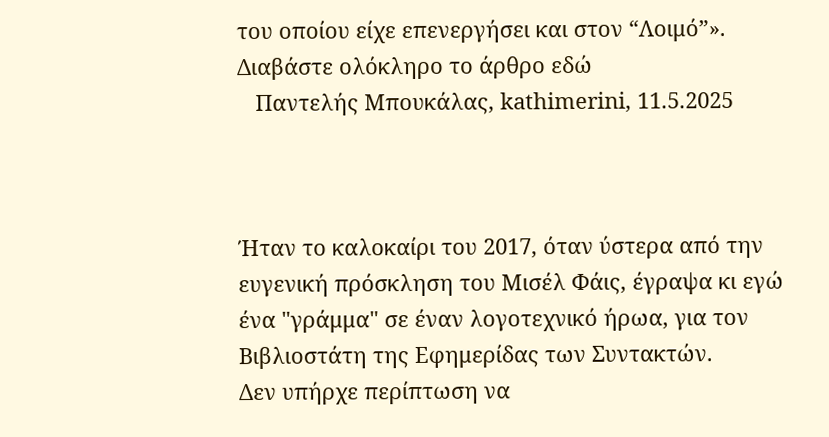του οποίου είχε επενεργήσει και στον “Λοιμό”».
Διαβάστε ολόκληρο το άρθρο εδώ
   Παντελής Μπουκάλας, kathimerini, 11.5.2025



Ήταν το καλοκαίρι του 2017, όταν ύστερα από την ευγενική πρόσκληση του Μισέλ Φάις, έγραψα κι εγώ ένα "γράμμα" σε έναν λογοτεχνικό ήρωα, για τον Βιβλιοστάτη της Εφημερίδας των Συντακτών.
Δεν υπήρχε περίπτωση να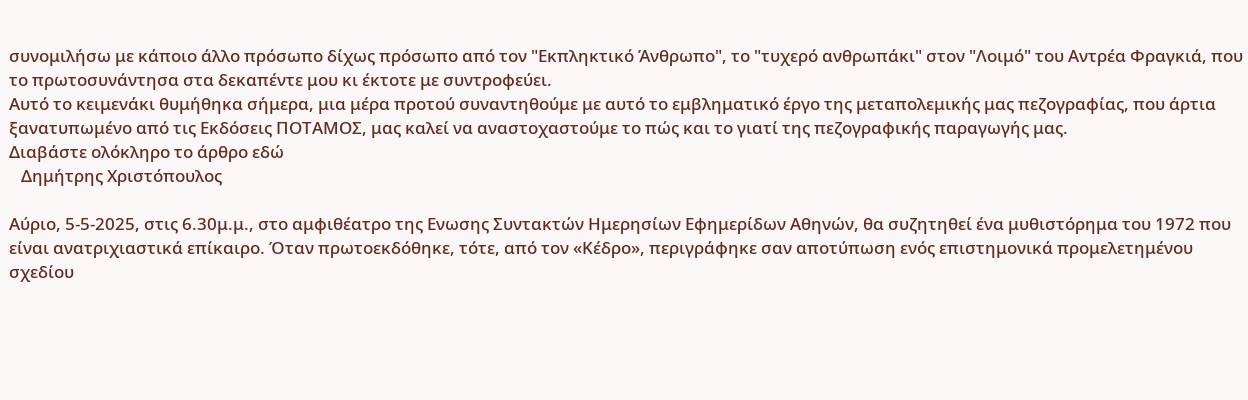συνομιλήσω με κάποιο άλλο πρόσωπο δίχως πρόσωπο από τον "Εκπληκτικό Άνθρωπο", το "τυχερό ανθρωπάκι" στον "Λοιμό" του Αντρέα Φραγκιά, που το πρωτοσυνάντησα στα δεκαπέντε μου κι έκτοτε με συντροφεύει.
Αυτό το κειμενάκι θυμήθηκα σήμερα, μια μέρα προτού συναντηθούμε με αυτό το εμβληματικό έργο της μεταπολεμικής μας πεζογραφίας, που άρτια ξανατυπωμένο από τις Εκδόσεις ΠΟΤΑΜΟΣ, μας καλεί να αναστοχαστούμε το πώς και το γιατί της πεζογραφικής παραγωγής μας.
Διαβάστε ολόκληρο το άρθρο εδώ
   Δημήτρης Χριστόπουλος

Αύριο, 5-5-2025, στις 6.30μ.μ., στο αμφιθέατρο της Ενωσης Συντακτών Ημερησίων Εφημερίδων Αθηνών, θα συζητηθεί ένα μυθιστόρημα του 1972 που είναι ανατριχιαστικά επίκαιρο. Όταν πρωτοεκδόθηκε, τότε, από τον «Κέδρο», περιγράφηκε σαν αποτύπωση ενός επιστημονικά προμελετημένου σχεδίου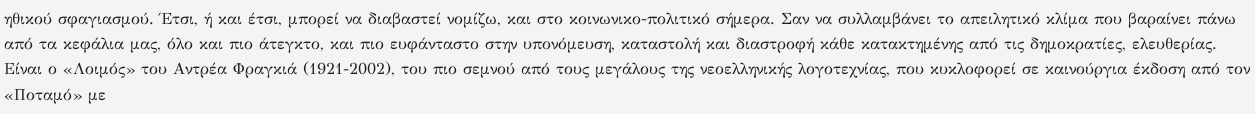ηθικού σφαγιασμού. Έτσι, ή και έτσι, μπορεί να διαβαστεί νομίζω, και στο κοινωνικο-πολιτικό σήμερα. Σαν να συλλαμβάνει το απειλητικό κλίμα που βαραίνει πάνω από τα κεφάλια μας, όλο και πιο άτεγκτο, και πιο ευφάνταστο στην υπονόμευση, καταστολή και διαστροφή κάθε κατακτημένης από τις δημοκρατίες, ελευθερίας.
Είναι ο «Λοιμός» του Αντρέα Φραγκιά (1921-2002), του πιο σεμνού από τους μεγάλους της νεοελληνικής λογοτεχνίας, που κυκλοφορεί σε καινούργια έκδοση από τον «Ποταμό» με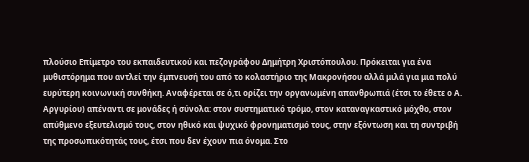πλούσιο Επίμετρο του εκπαιδευτικού και πεζογράφου Δημήτρη Χριστόπουλου. Πρόκειται για ένα μυθιστόρημα που αντλεί την έμπνευσή του από το κολαστήριο της Μακρονήσου αλλά μιλά για μια πολύ ευρύτερη κοινωνική συνθήκη. Αναφέρεται σε ό,τι ορίζει την οργανωμένη απανθρωπιά (έτσι το έθετε ο Α. Αργυρίου) απέναντι σε μονάδες ή σύνολα: στον συστηματικό τρόμο, στον καταναγκαστικό μόχθο, στον απύθμενο εξευτελισμό τους, στον ηθικό και ψυχικό φρονηματισμό τους, στην εξόντωση και τη συντριβή της προσωπικότητάς τους, έτσι που δεν έχουν πια όνομα. Στο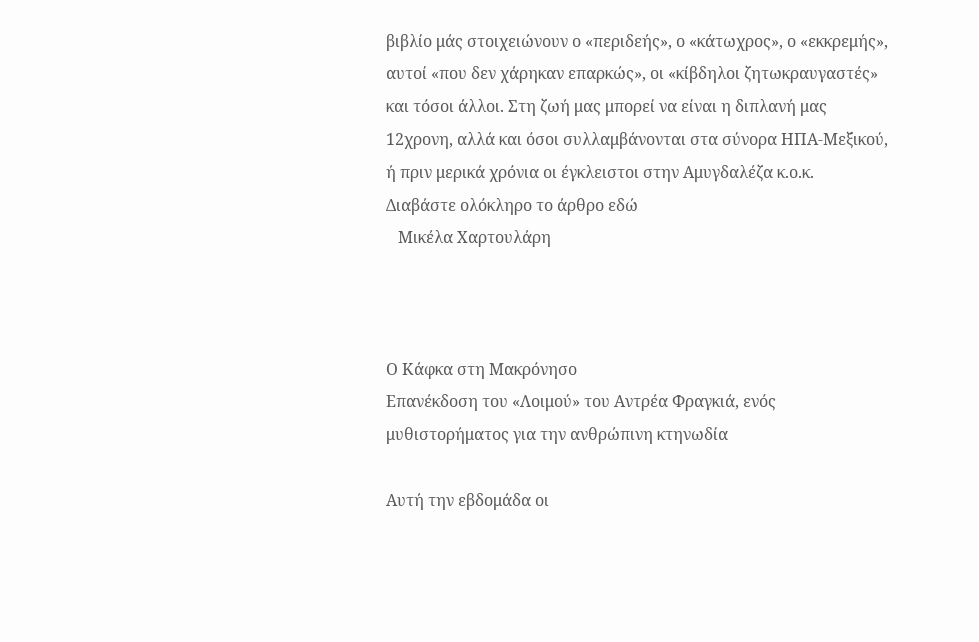βιβλίο μάς στοιχειώνουν ο «περιδεής», ο «κάτωχρος», ο «εκκρεμής», αυτοί «που δεν χάρηκαν επαρκώς», οι «κίβδηλοι ζητωκραυγαστές» και τόσοι άλλοι. Στη ζωή μας μπορεί να είναι η διπλανή μας 12χρονη, αλλά και όσοι συλλαμβάνονται στα σύνορα ΗΠΑ-Μεξικού, ή πριν μερικά χρόνια οι έγκλειστοι στην Αμυγδαλέζα κ.ο.κ.
Διαβάστε ολόκληρο το άρθρο εδώ
   Μικέλα Χαρτουλάρη



Ο Κάφκα στη Μακρόνησο
Επανέκδοση του «Λοιμού» του Αντρέα Φραγκιά, ενός μυθιστορήματος για την ανθρώπινη κτηνωδία

Αυτή την εβδομάδα οι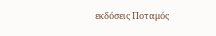εκδόσεις Ποταμός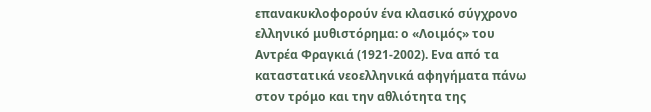επανακυκλοφορούν ένα κλασικό σύγχρονο ελληνικό μυθιστόρημα: ο «Λοιμός» του Αντρέα Φραγκιά (1921-2002). Ενα από τα καταστατικά νεοελληνικά αφηγήματα πάνω στον τρόμο και την αθλιότητα της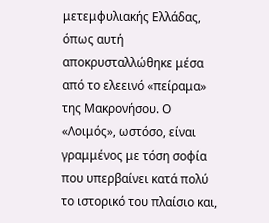μετεμφυλιακής Ελλάδας, όπως αυτή αποκρυσταλλώθηκε μέσα από το ελεεινό «πείραμα» της Μακρονήσου. Ο «Λοιμός», ωστόσο, είναι γραμμένος με τόση σοφία που υπερβαίνει κατά πολύ το ιστορικό του πλαίσιο και,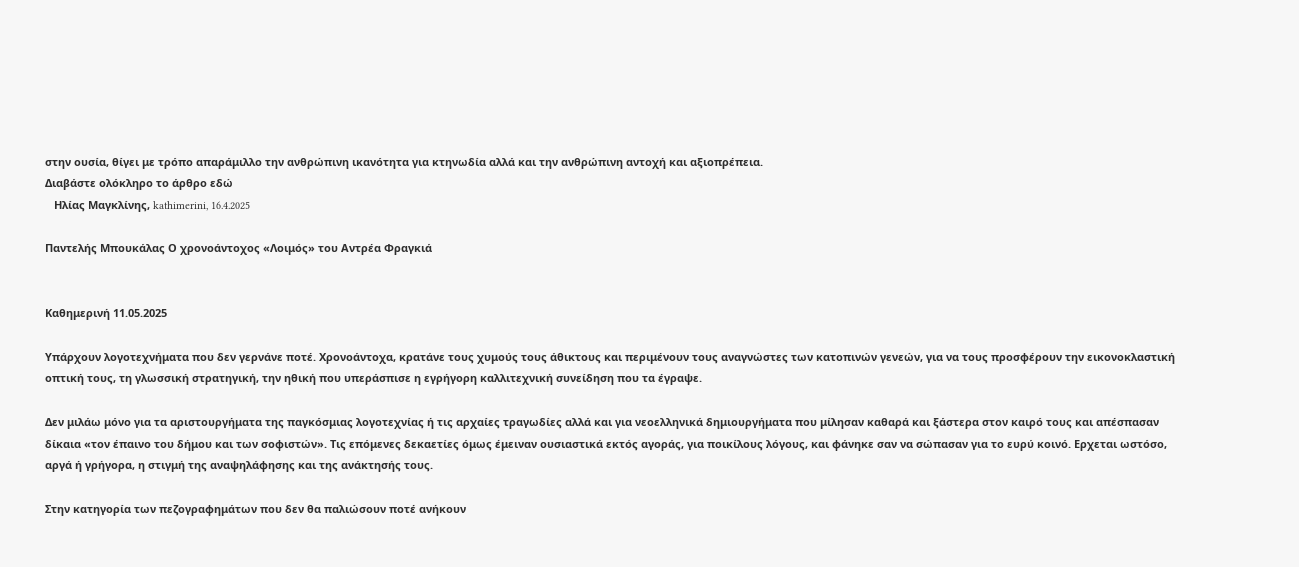στην ουσία, θίγει με τρόπο απαράμιλλο την ανθρώπινη ικανότητα για κτηνωδία αλλά και την ανθρώπινη αντοχή και αξιοπρέπεια.
Διαβάστε ολόκληρο το άρθρο εδώ
   Ηλίας Μαγκλίνης, kathimerini, 16.4.2025

Παντελής Μπουκάλας Ο χρονοάντοχος «Λοιμός» του Αντρέα Φραγκιά


Καθημερινή 11.05.2025

Υπάρχουν λογοτεχνήματα που δεν γερνάνε ποτέ. Χρονοάντοχα, κρατάνε τους χυμούς τους άθικτους και περιμένουν τους αναγνώστες των κατοπινών γενεών, για να τους προσφέρουν την εικονοκλαστική οπτική τους, τη γλωσσική στρατηγική, την ηθική που υπεράσπισε η εγρήγορη καλλιτεχνική συνείδηση που τα έγραψε.

Δεν μιλάω μόνο για τα αριστουργήματα της παγκόσμιας λογοτεχνίας ή τις αρχαίες τραγωδίες αλλά και για νεοελληνικά δημιουργήματα που μίλησαν καθαρά και ξάστερα στον καιρό τους και απέσπασαν δίκαια «τον έπαινο του δήμου και των σοφιστών». Τις επόμενες δεκαετίες όμως έμειναν ουσιαστικά εκτός αγοράς, για ποικίλους λόγους, και φάνηκε σαν να σώπασαν για το ευρύ κοινό. Ερχεται ωστόσο, αργά ή γρήγορα, η στιγμή της αναψηλάφησης και της ανάκτησής τους.

Στην κατηγορία των πεζογραφημάτων που δεν θα παλιώσουν ποτέ ανήκουν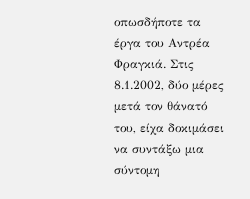οπωσδήποτε τα έργα του Aντρέα Φραγκιά. Στις 8.1.2002, δύο μέρες μετά τον θάνατό του, είχα δοκιμάσει να συντάξω μια σύντομη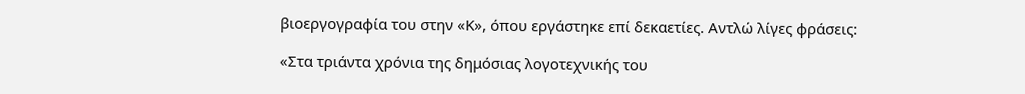βιοεργογραφία του στην «Κ», όπου εργάστηκε επί δεκαετίες. Αντλώ λίγες φράσεις:

«Στα τριάντα χρόνια της δημόσιας λογοτεχνικής του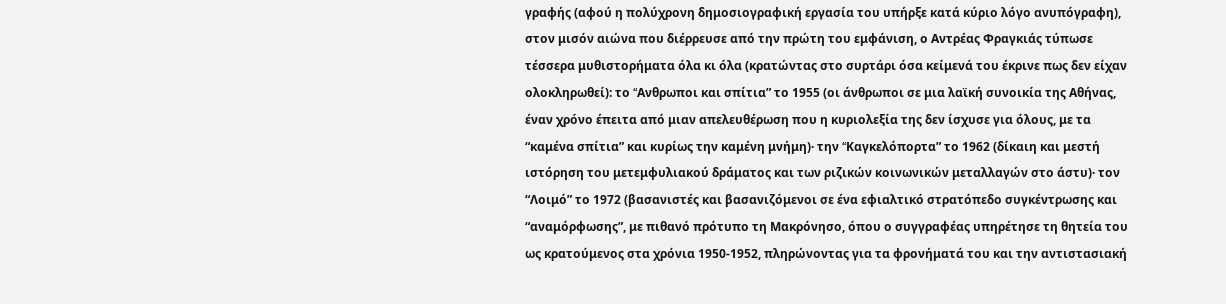γραφής (αφού η πολύχρονη δημοσιογραφική εργασία του υπήρξε κατά κύριο λόγο ανυπόγραφη), στον μισόν αιώνα που διέρρευσε από την πρώτη του εμφάνιση, ο Aντρέας Φραγκιάς τύπωσε τέσσερα μυθιστορήματα όλα κι όλα (κρατώντας στο συρτάρι όσα κείμενά του έκρινε πως δεν είχαν ολοκληρωθεί): το “Aνθρωποι και σπίτια” το 1955 (οι άνθρωποι σε μια λαϊκή συνοικία της Aθήνας, έναν χρόνο έπειτα από μιαν απελευθέρωση που η κυριολεξία της δεν ίσχυσε για όλους, με τα “καμένα σπίτια” και κυρίως την καμένη μνήμη)· την “Kαγκελόπορτα” το 1962 (δίκαιη και μεστή ιστόρηση του μετεμφυλιακού δράματος και των ριζικών κοινωνικών μεταλλαγών στο άστυ)· τον “Λοιμό” το 1972 (βασανιστές και βασανιζόμενοι σε ένα εφιαλτικό στρατόπεδο συγκέντρωσης και “αναμόρφωσης”, με πιθανό πρότυπο τη Mακρόνησο, όπου ο συγγραφέας υπηρέτησε τη θητεία του ως κρατούμενος στα χρόνια 1950-1952, πληρώνοντας για τα φρονήματά του και την αντιστασιακή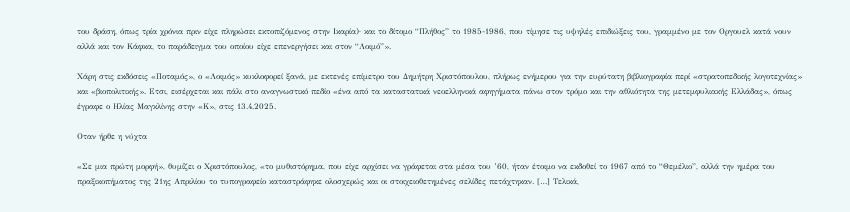του δράση, όπως τρία χρόνια πριν είχε πληρώσει εκτοπιζόμενος στην Iκαρία)· και το δίτομο “Πλήθος” το 1985-1986, που τίμησε τις υψηλές επιδιώξεις του, γραμμένο με τον Oργουελ κατά νουν αλλά και τον Kάφκα, το παράδειγμα του οποίου είχε επενεργήσει και στον “Λοιμό”».

Χάρη στις εκδόσεις «Ποταμός», ο «Λοιμός» κυκλοφορεί ξανά, με εκτενές επίμετρο του Δημήτρη Χριστόπουλου, πλήρως ενήμερου για την ευρύτατη βιβλιογραφία περί «στρατοπεδικής λογοτεχνίας» και «βιοπολιτικής». Ετσι, εισέρχεται και πάλι στο αναγνωστικό πεδίο «ένα από τα καταστατικά νεοελληνικά αφηγήματα πάνω στον τρόμο και την αθλιότητα της μετεμφυλιακής Ελλάδας», όπως έγραφε ο Ηλίας Μαγκλίνης στην «Κ», στις 13.4.2025.

Οταν ήρθε η νύχτα

«Σε μια πρώτη μορφή», θυμίζει ο Χριστόπουλος, «το μυθιστόρημα, που είχε αρχίσει να γράφεται στα μέσα του ’60, ήταν έτοιμο να εκδοθεί το 1967 από το “Θεμέλιο”, αλλά την ημέρα του πραξικοπήματος της 21ης Απριλίου το τυπογραφείο καταστράφηκε ολοσχερώς και οι στοιχειοθετημένες σελίδες πετάχτηκαν. […] Τελικά,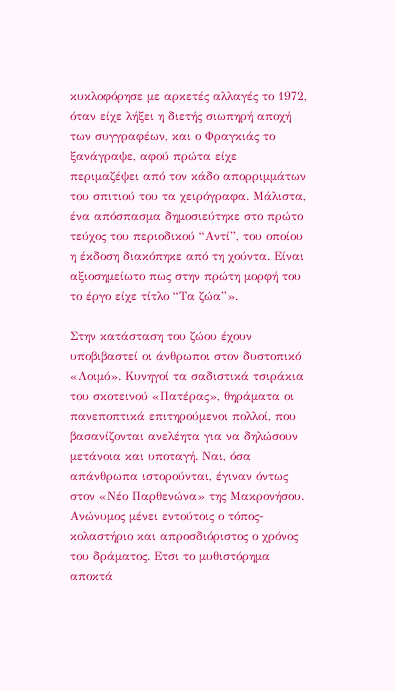κυκλοφόρησε με αρκετές αλλαγές το 1972, όταν είχε λήξει η διετής σιωπηρή αποχή των συγγραφέων, και ο Φραγκιάς το ξανάγραψε, αφού πρώτα είχε περιμαζέψει από τον κάδο απορριμμάτων του σπιτιού του τα χειρόγραφα. Μάλιστα, ένα απόσπασμα δημοσιεύτηκε στο πρώτο τεύχος του περιοδικού “Αντί”, του οποίου η έκδοση διακόπηκε από τη χούντα. Είναι αξιοσημείωτο πως στην πρώτη μορφή του το έργο είχε τίτλο “Τα ζώα”».

Στην κατάσταση του ζώου έχουν υποβιβαστεί οι άνθρωποι στον δυστοπικό «Λοιμό». Κυνηγοί τα σαδιστικά τσιράκια του σκοτεινού «Πατέρας», θηράματα οι πανεποπτικά επιτηρούμενοι πολλοί, που βασανίζονται ανελέητα για να δηλώσουν μετάνοια και υποταγή. Ναι, όσα απάνθρωπα ιστορούνται, έγιναν όντως στον «Νέο Παρθενώνα» της Μακρονήσου. Ανώνυμος μένει εντούτοις ο τόπος-κολαστήριο και απροσδιόριστος ο χρόνος του δράματος. Ετσι το μυθιστόρημα αποκτά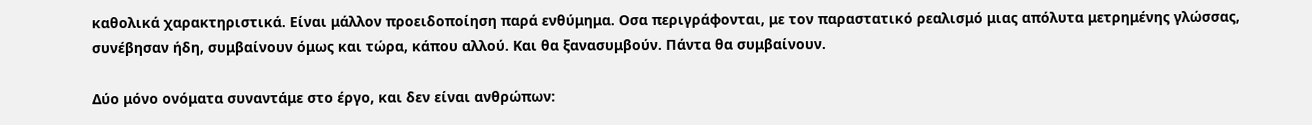καθολικά χαρακτηριστικά. Είναι μάλλον προειδοποίηση παρά ενθύμημα. Οσα περιγράφονται, με τον παραστατικό ρεαλισμό μιας απόλυτα μετρημένης γλώσσας, συνέβησαν ήδη, συμβαίνουν όμως και τώρα, κάπου αλλού. Και θα ξανασυμβούν. Πάντα θα συμβαίνουν.

Δύο μόνο ονόματα συναντάμε στο έργο, και δεν είναι ανθρώπων: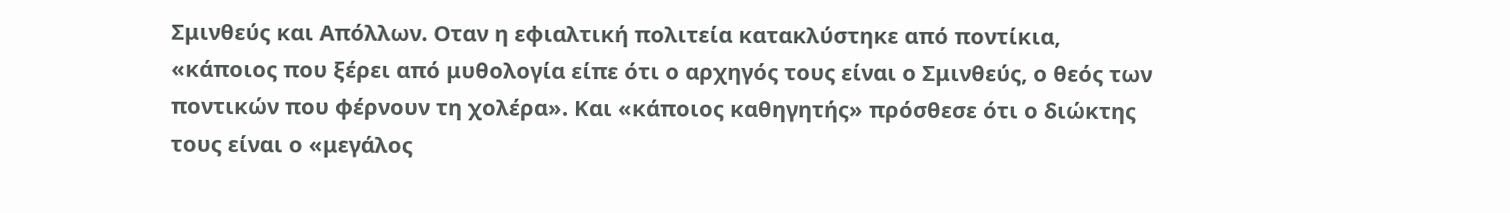Σμινθεύς και Απόλλων. Οταν η εφιαλτική πολιτεία κατακλύστηκε από ποντίκια, «κάποιος που ξέρει από μυθολογία είπε ότι ο αρχηγός τους είναι ο Σμινθεύς, ο θεός των ποντικών που φέρνουν τη χολέρα». Και «κάποιος καθηγητής» πρόσθεσε ότι ο διώκτης τους είναι ο «μεγάλος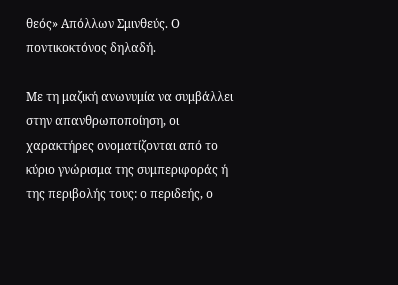θεός» Απόλλων Σμινθεύς. Ο ποντικοκτόνος δηλαδή.

Με τη μαζική ανωνυμία να συμβάλλει στην απανθρωποποίηση, οι χαρακτήρες ονοματίζονται από το κύριο γνώρισμα της συμπεριφοράς ή της περιβολής τους: ο περιδεής, ο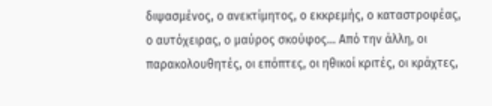διψασμένος, ο ανεκτίμητος, ο εκκρεμής, ο καταστροφέας, ο αυτόχειρας, ο μαύρος σκούφος… Από την άλλη, οι παρακολουθητές, οι επόπτες, οι ηθικοί κριτές, οι κράχτες,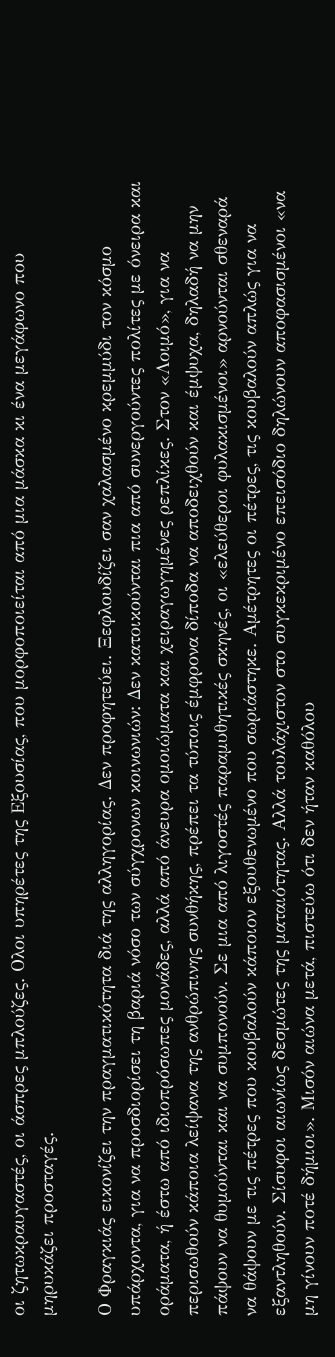οι ζητωκραυγαστές, οι άσπρες μπλούζες. Ολοι υπηρέτες της Εξουσίας, που μορφοποιείται από μια μάσκα κι ένα μεγάφωνο που μηρυκάζει προσταγές.

Ο Φραγκιάς εικονίζει την πραγματικότητα διά της αλληγορίας. Δεν προφητεύει. Ξεφλουδίζει σαν χαλασμένο κρεμμύδι τον κόσμο υπάρχοντα, για να προσδιορίσει τη βαριά νόσο των σύγχρονων κοινωνιών: Δεν κατοικούνται πια από συνεργούντες πολίτες με όνειρα και οράματα, ή έστω από ιδιοπρόσωπες μονάδες, αλλά από άνευρα ομοιώματα και χειραγωγημένες ρεπλίκες. Στον «Λοιμό», για να περισωθούν κάποια λείψανα της ανθρώπινης συνθήκης, πρέπει τα τύποις έμφρονα δίποδα να αποδειχθούν και έμψυχα, δηλαδή να μην πάψουν να θυμούνται και να συμπονούν. Σε μια από λιγοστές παραμυθητικές σκηνές, οι «ελεύθεροι φυλακισμένοι» αρνούνται σθεναρά να θάψουν με τις πέτρες που κουβαλούν κάποιον εξουθενωμένο που σωριάστηκε. Αμέτρητες οι πέτρες, τις κουβαλούν απλώς για να εξαντληθούν. Σίσυφοι αιωνίως δεσμώτες της ματαιότητας. Αλλά τουλάχιστον στο συγκεκριμένο επεισόδιο δηλώνουν αποφασισμένοι «να μη γίνουν ποτέ δήμιοι». Μισόν αιώνα μετά, πιστεύω ότι δεν ήταν καθόλου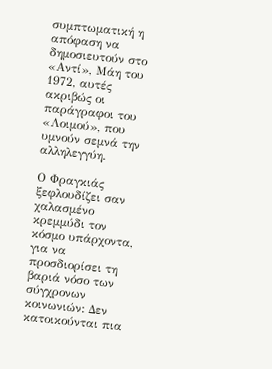συμπτωματική η απόφαση να δημοσιευτούν στο «Αντί», Μάη του 1972, αυτές ακριβώς οι παράγραφοι του «Λοιμού», που υμνούν σεμνά την αλληλεγγύη.

Ο Φραγκιάς ξεφλουδίζει σαν χαλασμένο κρεμμύδι τον κόσμο υπάρχοντα, για να προσδιορίσει τη βαριά νόσο των σύγχρονων κοινωνιών: Δεν κατοικούνται πια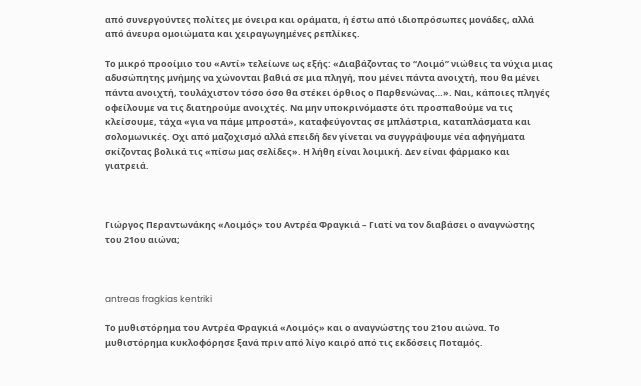από συνεργούντες πολίτες με όνειρα και οράματα, ή έστω από ιδιοπρόσωπες μονάδες, αλλά από άνευρα ομοιώματα και χειραγωγημένες ρεπλίκες.

Το μικρό προοίμιο του «Αντί» τελείωνε ως εξής: «Διαβάζοντας το “Λοιμό” νιώθεις τα νύχια μιας αδυσώπητης μνήμης να χώνονται βαθιά σε μια πληγή, που μένει πάντα ανοιχτή, που θα μένει πάντα ανοιχτή, τουλάχιστον τόσο όσο θα στέκει όρθιος ο Παρθενώνας…». Ναι, κάποιες πληγές οφείλουμε να τις διατηρούμε ανοιχτές. Να μην υποκρινόμαστε ότι προσπαθούμε να τις κλείσουμε, τάχα «για να πάμε μπροστά», καταφεύγοντας σε μπλάστρια, καταπλάσματα και σολομωνικές. Οχι από μαζοχισμό αλλά επειδή δεν γίνεται να συγγράψουμε νέα αφηγήματα σκίζοντας βολικά τις «πίσω μας σελίδες». Η λήθη είναι λοιμική. Δεν είναι φάρμακο και γιατρειά.



Γιώργος Περαντωνάκης «Λοιμός» του Αντρέα Φραγκιά – Γιατί να τον διαβάσει ο αναγνώστης του 21ου αιώνα;



antreas fragkias kentriki

Το μυθιστόρημα του Αντρέα Φραγκιά «Λοιμός» και ο αναγνώστης του 21ου αιώνα. Το μυθιστόρημα κυκλοφόρησε ξανά πριν από λίγο καιρό από τις εκδόσεις Ποταμός.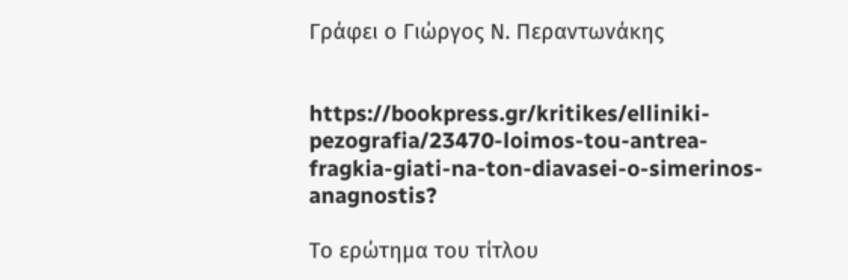Γράφει ο Γιώργος Ν. Περαντωνάκης


https://bookpress.gr/kritikes/elliniki-pezografia/23470-loimos-tou-antrea-fragkia-giati-na-ton-diavasei-o-simerinos-anagnostis?

Το ερώτημα του τίτλου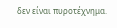δεν είναι πυροτέχνημα.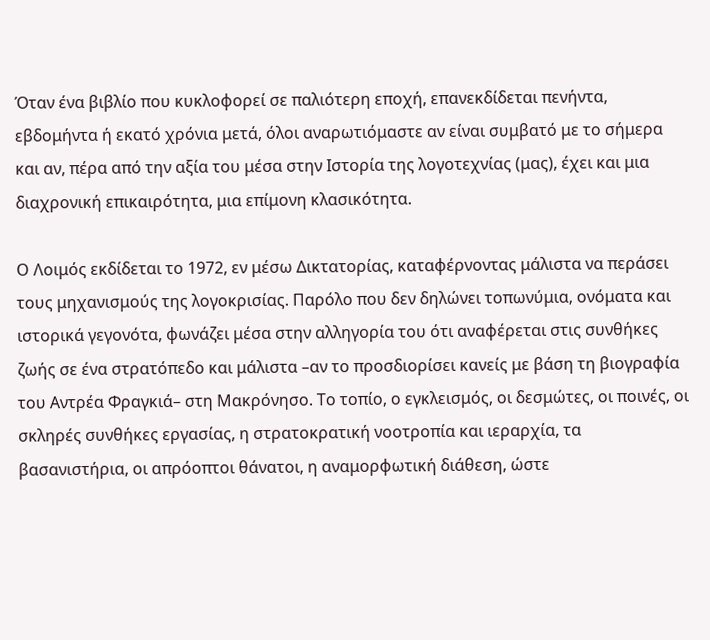Όταν ένα βιβλίο που κυκλοφορεί σε παλιότερη εποχή, επανεκδίδεται πενήντα, εβδομήντα ή εκατό χρόνια μετά, όλοι αναρωτιόμαστε αν είναι συμβατό με το σήμερα και αν, πέρα από την αξία του μέσα στην Ιστορία της λογοτεχνίας (μας), έχει και μια διαχρονική επικαιρότητα, μια επίμονη κλασικότητα.

Ο Λοιμός εκδίδεται το 1972, εν μέσω Δικτατορίας, καταφέρνοντας μάλιστα να περάσει τους μηχανισμούς της λογοκρισίας. Παρόλο που δεν δηλώνει τοπωνύμια, ονόματα και ιστορικά γεγονότα, φωνάζει μέσα στην αλληγορία του ότι αναφέρεται στις συνθήκες ζωής σε ένα στρατόπεδο και μάλιστα –αν το προσδιορίσει κανείς με βάση τη βιογραφία του Αντρέα Φραγκιά– στη Μακρόνησο. Το τοπίο, ο εγκλεισμός, οι δεσμώτες, οι ποινές, οι σκληρές συνθήκες εργασίας, η στρατοκρατική νοοτροπία και ιεραρχία, τα βασανιστήρια, οι απρόοπτοι θάνατοι, η αναμορφωτική διάθεση, ώστε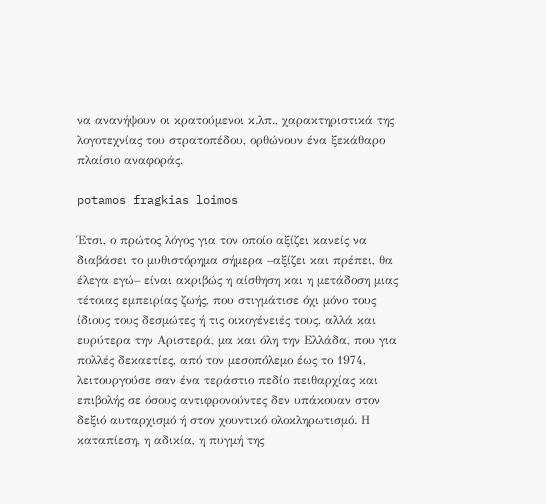να ανανήψουν οι κρατούμενοι κ.λπ., χαρακτηριστικά της λογοτεχνίας του στρατοπέδου, ορθώνουν ένα ξεκάθαρο πλαίσιο αναφοράς.

potamos fragkias loimos

Έτσι, ο πρώτος λόγος για τον οποίο αξίζει κανείς να διαβάσει το μυθιστόρημα σήμερα –αξίζει και πρέπει, θα έλεγα εγώ– είναι ακριβώς η αίσθηση και η μετάδοση μιας τέτοιας εμπειρίας ζωής, που στιγμάτισε όχι μόνο τους ίδιους τους δεσμώτες ή τις οικογένειές τους, αλλά και ευρύτερα την Αριστερά, μα και όλη την Ελλάδα, που για πολλές δεκαετίες, από τον μεσοπόλεμο έως το 1974, λειτουργούσε σαν ένα τεράστιο πεδίο πειθαρχίας και επιβολής σε όσους αντιφρονούντες δεν υπάκουαν στον δεξιό αυταρχισμό ή στον χουντικό ολοκληρωτισμό. Η καταπίεση, η αδικία, η πυγμή της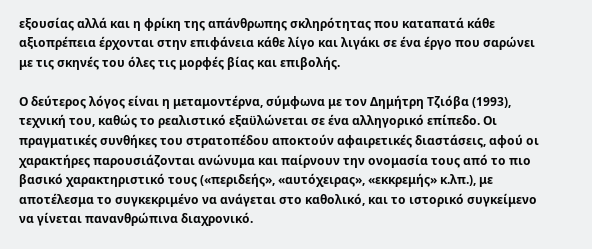εξουσίας αλλά και η φρίκη της απάνθρωπης σκληρότητας που καταπατά κάθε αξιοπρέπεια έρχονται στην επιφάνεια κάθε λίγο και λιγάκι σε ένα έργο που σαρώνει με τις σκηνές του όλες τις μορφές βίας και επιβολής.

Ο δεύτερος λόγος είναι η μεταμοντέρνα, σύμφωνα με τον Δημήτρη Τζιόβα (1993), τεχνική του, καθώς το ρεαλιστικό εξαϋλώνεται σε ένα αλληγορικό επίπεδο. Οι πραγματικές συνθήκες του στρατοπέδου αποκτούν αφαιρετικές διαστάσεις, αφού οι χαρακτήρες παρουσιάζονται ανώνυμα και παίρνουν την ονομασία τους από το πιο βασικό χαρακτηριστικό τους («περιδεής», «αυτόχειρας», «εκκρεμής» κ.λπ.), με αποτέλεσμα το συγκεκριμένο να ανάγεται στο καθολικό, και το ιστορικό συγκείμενο να γίνεται πανανθρώπινα διαχρονικό.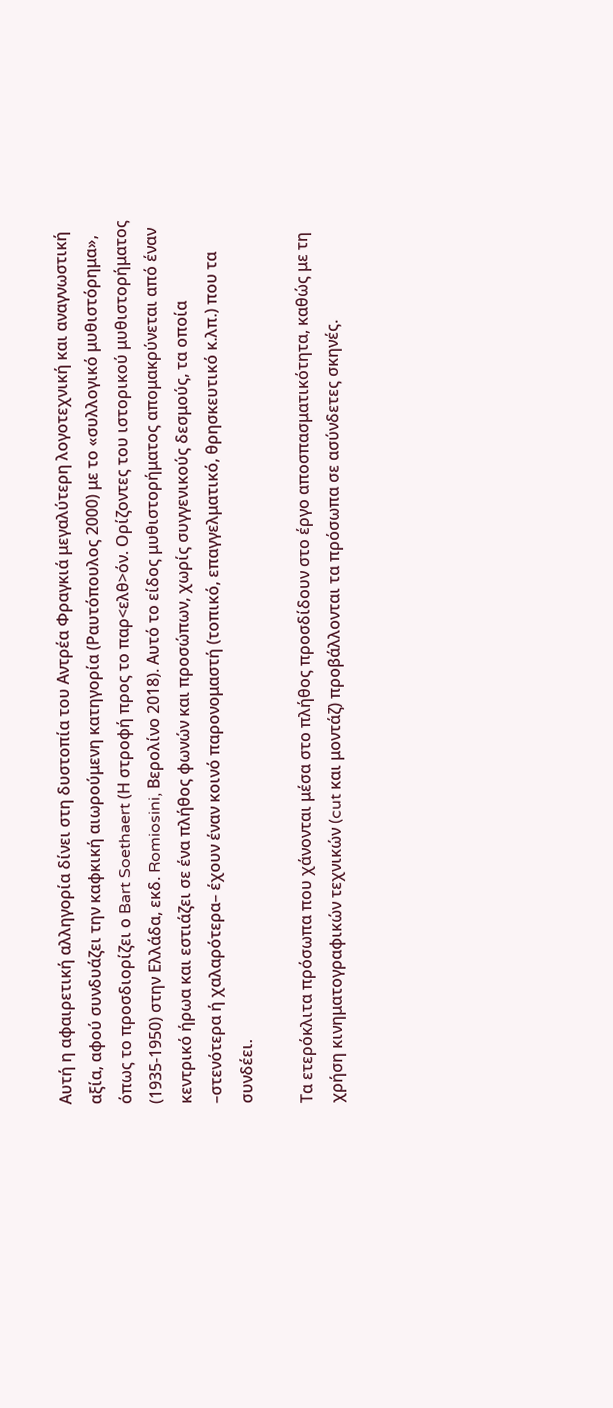Αυτή η αφαιρετική αλληγορία δίνει στη δυστοπία του Αντρέα Φραγκιά μεγαλύτερη λογοτεχνική και αναγνωστική αξία, αφού συνδυάζει την καφκική αιωρούμενη κατηγορία (Ραυτόπουλος 2000) με το «συλλογικό μυθιστόρημα», όπως το προσδιορίζει ο Bart Soethaert (Η στροφή προς το παρ<ελθ>όν. Ορίζοντες του ιστορικού μυθιστορήματος (1935-1950) στην Ελλάδα, εκδ. Romiosini, Βερολίνο 2018). Αυτό το είδος μυθιστορήματος απομακρύνεται από έναν κεντρικό ήρωα και εστιάζει σε ένα πλήθος φωνών και προσώπων, χωρίς συγγενικούς δεσμούς, τα οποία –στενότερα ή χαλαρότερα– έχουν έναν κοινό παρονομαστή (τοπικό, επαγγελματικό, θρησκευτικό κ.λπ.) που τα συνδέει.

Τα ετερόκλιτα πρόσωπα που χάνονται μέσα στο πλήθος προσδίδουν στο έργο αποσπασματικότητα, καθώς με τη χρήση κινηματογραφικών τεχνικών (cut και μοντάζ) προβάλλονται τα πρόσωπα σε ασύνδετες σκηνές.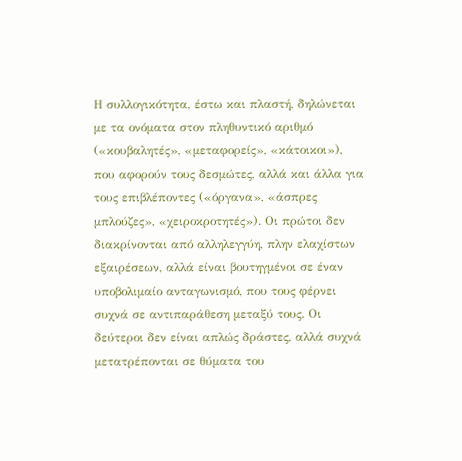Η συλλογικότητα, έστω και πλαστή, δηλώνεται με τα ονόματα στον πληθυντικό αριθμό («κουβαλητές», «μεταφορείς», «κάτοικοι»), που αφορούν τους δεσμώτες, αλλά και άλλα για τους επιβλέποντες («όργανα», «άσπρες μπλούζες», «χειροκροτητές»). Οι πρώτοι δεν διακρίνονται από αλληλεγγύη, πλην ελαχίστων εξαιρέσεων, αλλά είναι βουτηγμένοι σε έναν υποβολιμαίο ανταγωνισμό, που τους φέρνει συχνά σε αντιπαράθεση μεταξύ τους. Οι δεύτεροι δεν είναι απλώς δράστες, αλλά συχνά μετατρέπονται σε θύματα του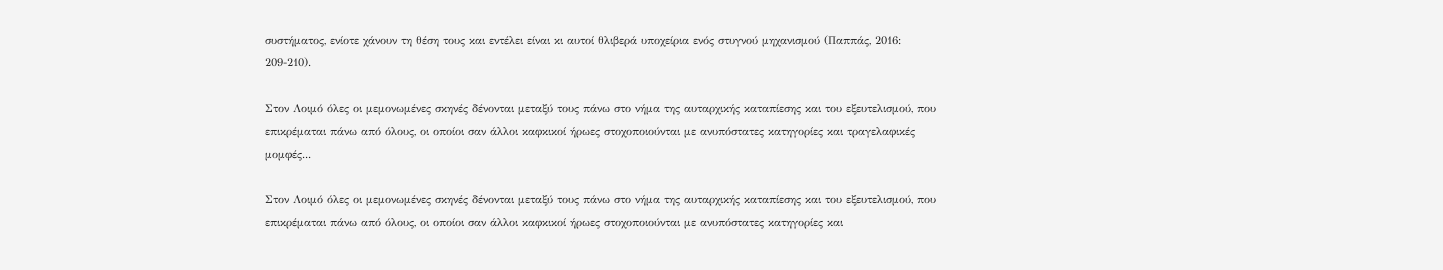συστήματος, ενίοτε χάνουν τη θέση τους και εντέλει είναι κι αυτοί θλιβερά υποχείρια ενός στυγνού μηχανισμού (Παππάς, 2016: 209-210).

Στον Λοιμό όλες οι μεμονωμένες σκηνές δένονται μεταξύ τους πάνω στο νήμα της αυταρχικής καταπίεσης και του εξευτελισμού, που επικρέμαται πάνω από όλους, οι οποίοι σαν άλλοι καφκικοί ήρωες στοχοποιούνται με ανυπόστατες κατηγορίες και τραγελαφικές μομφές...

Στον Λοιμό όλες οι μεμονωμένες σκηνές δένονται μεταξύ τους πάνω στο νήμα της αυταρχικής καταπίεσης και του εξευτελισμού, που επικρέμαται πάνω από όλους, οι οποίοι σαν άλλοι καφκικοί ήρωες στοχοποιούνται με ανυπόστατες κατηγορίες και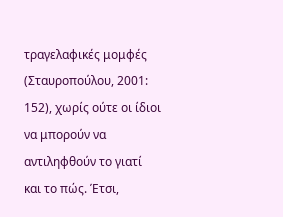τραγελαφικές μομφές (Σταυροπούλου, 2001: 152), χωρίς ούτε οι ίδιοι να μπορούν να αντιληφθούν το γιατί και το πώς. Έτσι,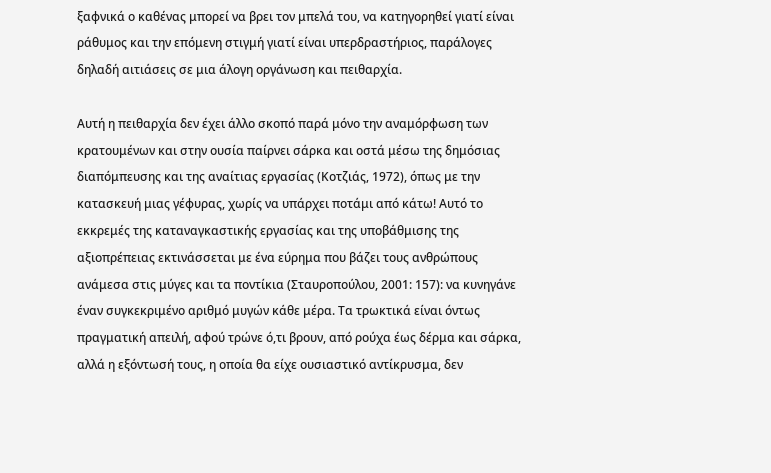ξαφνικά ο καθένας μπορεί να βρει τον μπελά του, να κατηγορηθεί γιατί είναι ράθυμος και την επόμενη στιγμή γιατί είναι υπερδραστήριος, παράλογες δηλαδή αιτιάσεις σε μια άλογη οργάνωση και πειθαρχία.

Αυτή η πειθαρχία δεν έχει άλλο σκοπό παρά μόνο την αναμόρφωση των κρατουμένων και στην ουσία παίρνει σάρκα και οστά μέσω της δημόσιας διαπόμπευσης και της αναίτιας εργασίας (Κοτζιάς, 1972), όπως με την κατασκευή μιας γέφυρας, χωρίς να υπάρχει ποτάμι από κάτω! Αυτό το εκκρεμές της καταναγκαστικής εργασίας και της υποβάθμισης της αξιοπρέπειας εκτινάσσεται με ένα εύρημα που βάζει τους ανθρώπους ανάμεσα στις μύγες και τα ποντίκια (Σταυροπούλου, 2001: 157): να κυνηγάνε έναν συγκεκριμένο αριθμό μυγών κάθε μέρα. Τα τρωκτικά είναι όντως πραγματική απειλή, αφού τρώνε ό,τι βρουν, από ρούχα έως δέρμα και σάρκα, αλλά η εξόντωσή τους, η οποία θα είχε ουσιαστικό αντίκρυσμα, δεν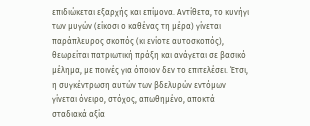επιδιώκεται εξαρχής και επίμονα. Αντίθετα, το κυνήγι των μυγών (είκοσι ο καθένας τη μέρα) γίνεται παράπλευρος σκοπός (κι ενίοτε αυτοσκοπός), θεωρείται πατριωτική πράξη και ανάγεται σε βασικό μέλημα, με ποινές για όποιον δεν το επιτελέσει. Έτσι, η συγκέντρωση αυτών των βδελυρών εντόμων γίνεται όνειρο, στόχος, απωθημένο, αποκτά σταδιακά αξία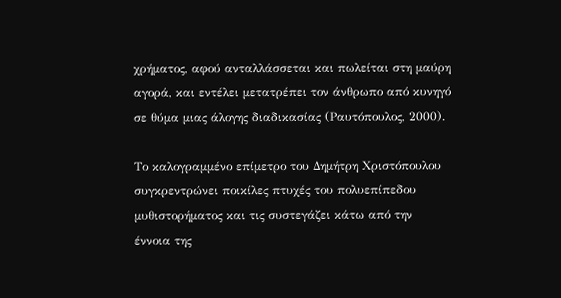χρήματος, αφού ανταλλάσσεται και πωλείται στη μαύρη αγορά, και εντέλει μετατρέπει τον άνθρωπο από κυνηγό σε θύμα μιας άλογης διαδικασίας (Ραυτόπουλος, 2000).

Το καλογραμμένο επίμετρο του Δημήτρη Χριστόπουλου συγκρεντρώνει ποικίλες πτυχές του πολυεπίπεδου μυθιστορήματος και τις συστεγάζει κάτω από την έννοια της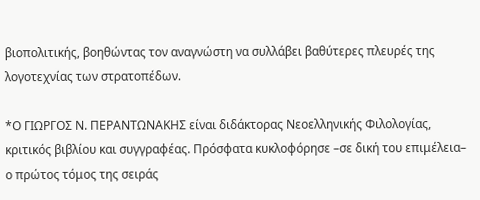βιοπολιτικής, βοηθώντας τον αναγνώστη να συλλάβει βαθύτερες πλευρές της λογοτεχνίας των στρατοπέδων.

*Ο ΓΙΩΡΓΟΣ Ν. ΠΕΡΑΝΤΩΝΑΚΗΣ είναι διδάκτορας Νεοελληνικής Φιλολογίας, κριτικός βιβλίου και συγγραφέας. Πρόσφατα κυκλοφόρησε –σε δική του επιμέλεια– ο πρώτος τόμος της σειράς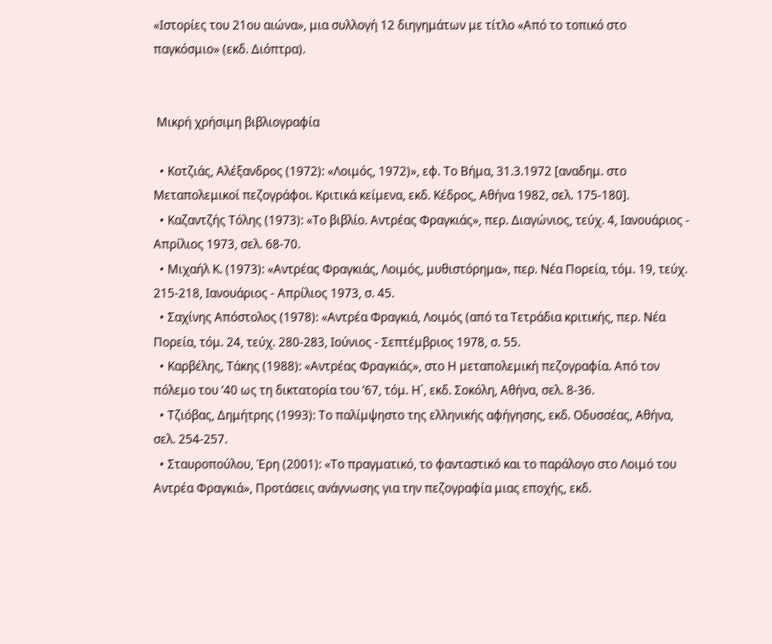«Ιστορίες του 21ου αιώνα», μια συλλογή 12 διηγημάτων με τίτλο «Από το τοπικό στο παγκόσμιο» (εκδ. Διόπτρα).


 Μικρή χρήσιμη βιβλιογραφία

  • Κοτζιάς, Αλέξανδρος (1972): «Λοιμός, 1972)», εφ. Το Βήμα, 31.3.1972 [αναδημ. στο Μεταπολεμικοί πεζογράφοι. Κριτικά κείμενα, εκδ. Κέδρος, Αθήνα 1982, σελ. 175-180].
  • Καζαντζής Τόλης (1973): «Το βιβλίο. Αντρέας Φραγκιάς», περ. Διαγώνιος, τεύχ. 4, Ιανουάριος - Απρίλιος 1973, σελ. 68-70.
  • Μιχαήλ Κ. (1973): «Αντρέας Φραγκιάς, Λοιμός, μυθιστόρημα», περ. Νέα Πορεία, τόμ. 19, τεύχ. 215-218, Ιανουάριος - Απρίλιος 1973, σ. 45.
  • Σαχίνης Απόστολος (1978): «Αντρέα Φραγκιά, Λοιμός (από τα Τετράδια κριτικής, περ. Νέα Πορεία, τόμ. 24, τεύχ. 280-283, Ιούνιος - Σεπτέμβριος 1978, σ. 55.
  • Καρβέλης, Τάκης (1988): «Αντρέας Φραγκιάς», στο Η μεταπολεμική πεζογραφία. Από τον πόλεμο του ’40 ως τη δικτατορία του ’67, τόμ. Η΄, εκδ. Σοκόλη, Αθήνα, σελ. 8-36.
  • Τζιόβας, Δημήτρης (1993): Το παλίμψηστο της ελληνικής αφήγησης, εκδ. Οδυσσέας, Αθήνα, σελ. 254-257.
  • Σταυροπούλου, Έρη (2001): «Το πραγματικό, το φανταστικό και το παράλογο στο Λοιμό του Αντρέα Φραγκιά», Προτάσεις ανάγνωσης για την πεζογραφία μιας εποχής, εκδ.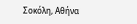Σοκόλη, Αθήνα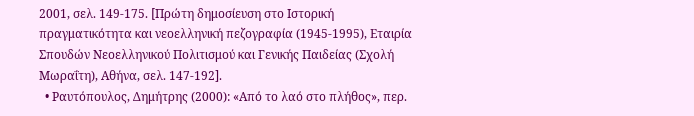2001, σελ. 149-175. [Πρώτη δημοσίευση στο Ιστορική πραγματικότητα και νεοελληνική πεζογραφία (1945-1995), Εταιρία Σπουδών Νεοελληνικού Πολιτισμού και Γενικής Παιδείας (Σχολή Μωραΐτη), Αθήνα, σελ. 147-192].
  • Ραυτόπουλος, Δημήτρης (2000): «Από το λαό στο πλήθος», περ.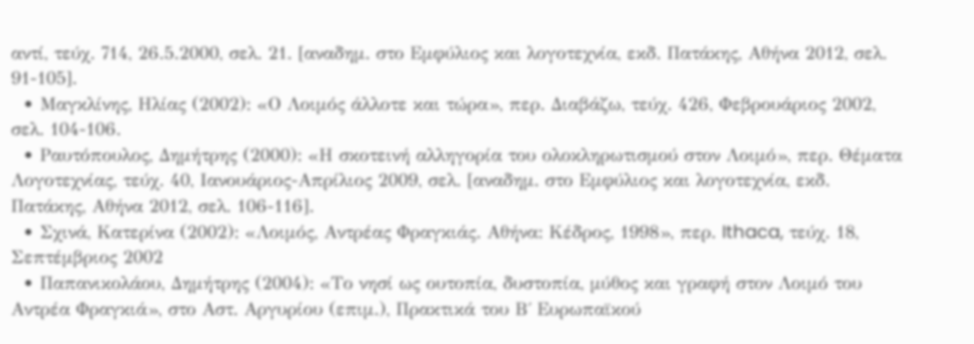αντί, τεύχ. 714, 26.5.2000, σελ. 21. [αναδημ. στο Εμφύλιος και λογοτεχνία, εκδ. Πατάκης, Αθήνα 2012, σελ. 91-105].
  • Μαγκλίνης, Ηλίας (2002): «Ο Λοιμός άλλοτε και τώρα», περ. Διαβάζω, τεύχ. 426, Φεβρουάριος 2002, σελ. 104-106.
  • Ραυτόπουλος, Δημήτρης (2000): «Η σκοτεινή αλληγορία του ολοκληρωτισμού στον Λοιμό», περ. Θέματα Λογοτεχνίας, τεύχ. 40, Ιανουάριος-Απρίλιος 2009, σελ. [αναδημ. στο Εμφύλιος και λογοτεχνία, εκδ. Πατάκης, Αθήνα 2012, σελ. 106-116].
  • Σχινά, Κατερίνα (2002): «Λοιμός, Αντρέας Φραγκιάς. Αθήνα: Κέδρος, 1998», περ. Ithaca, τεύχ. 18, Σεπτέμβριος 2002
  • Παπανικολάου, Δημήτρης (2004): «Το νησί ως ουτοπία, δυστοπία, μύθος και γραφή στον Λοιμό του Αντρέα Φραγκιά», στο Αστ. Αργυρίου (επιμ.), Πρακτικά του Β΄ Ευρωπαϊκού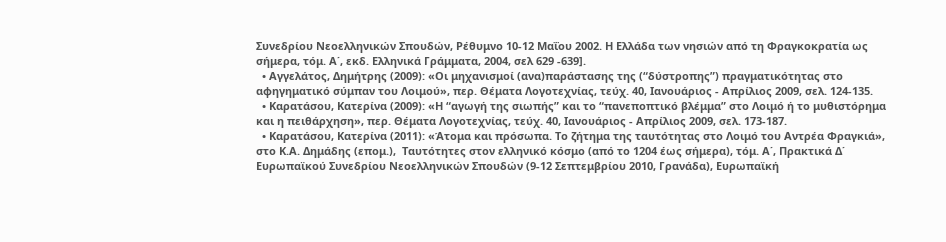Συνεδρίου Νεοελληνικών Σπουδών, Ρέθυμνο 10-12 Μαΐου 2002. Η Ελλάδα των νησιών από τη Φραγκοκρατία ως σήμερα, τόμ. Α΄, εκδ. Ελληνικά Γράμματα, 2004, σελ 629 -639].
  • Αγγελάτος, Δημήτρης (2009): «Οι μηχανισμοί (ανα)παράστασης της (“δύστροπης”) πραγματικότητας στο αφηγηματικό σύμπαν του Λοιμού», περ. Θέματα Λογοτεχνίας, τεύχ. 40, Ιανουάριος - Απρίλιος 2009, σελ. 124-135.
  • Καρατάσου, Κατερίνα (2009): «Η “αγωγή της σιωπής” και το “πανεποπτικό βλέμμα” στο Λοιμό ή το μυθιστόρημα και η πειθάρχηση», περ. Θέματα Λογοτεχνίας, τεύχ. 40, Ιανουάριος - Απρίλιος 2009, σελ. 173-187.
  • Καρατάσου, Κατερίνα (2011): «Άτομα και πρόσωπα. Το ζήτημα της ταυτότητας στο Λοιμό του Αντρέα Φραγκιά», στο Κ.Α. Δημάδης (επομ.),  Ταυτότητες στον ελληνικό κόσμο (από το 1204 έως σήμερα), τόμ. Α΄, Πρακτικά Δ΄ Ευρωπαϊκού Συνεδρίου Νεοελληνικών Σπουδών (9-12 Σεπτεμβρίου 2010, Γρανάδα), Ευρωπαϊκή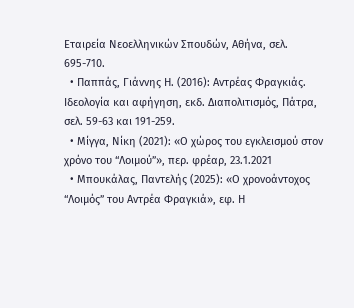Εταιρεία Νεοελληνικών Σπουδών, Αθήνα, σελ. 695-710.
  • Παππάς, Γιάννης Η. (2016): Αντρέας Φραγκιάς. Ιδεολογία και αφήγηση, εκδ. Διαπολιτισμός, Πάτρα, σελ. 59-63 και 191-259.
  • Μίγγα, Νίκη (2021): «Ο χώρος του εγκλεισμού στον χρόνο του “Λοιμού”», περ. φρέαρ, 23.1.2021
  • Μπουκάλας, Παντελής (2025): «Ο χρονοάντοχος “Λοιμός” του Αντρέα Φραγκιά», εφ. Η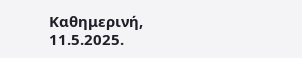Καθημερινή, 11.5.2025.